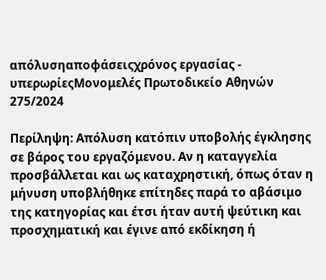απόλυσηαποφάσειςχρόνος εργασίας - υπερωρίεςΜονομελές Πρωτοδικείο Αθηνών 275/2024

Περίληψη: Απόλυση κατόπιν υποβολής έγκλησης σε βάρος του εργαζόμενου. Αν η καταγγελία προσβάλλεται και ως καταχρηστική, όπως όταν η μήνυση υποβλήθηκε επίτηδες παρά το αβάσιμο της κατηγορίας και έτσι ήταν αυτή ψεύτικη και προσχηματική και έγινε από εκδίκηση ή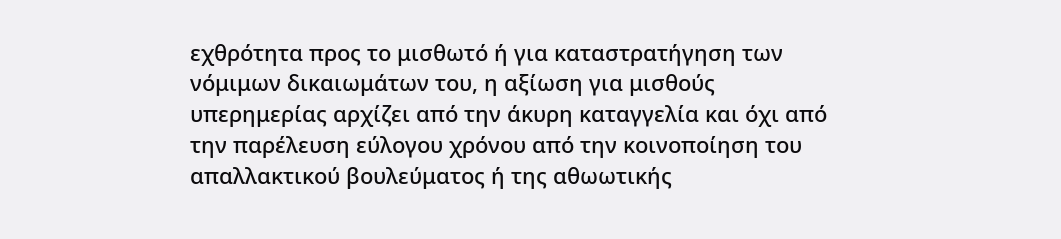εχθρότητα προς το μισθωτό ή για καταστρατήγηση των νόμιμων δικαιωμάτων του, η αξίωση για μισθούς υπερημερίας αρχίζει από την άκυρη καταγγελία και όχι από την παρέλευση εύλογου χρόνου από την κοινοποίηση του απαλλακτικού βουλεύματος ή της αθωωτικής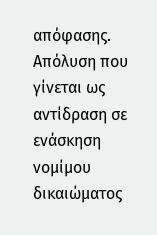απόφασης. Απόλυση που γίνεται ως αντίδραση σε ενάσκηση νομίμου δικαιώματος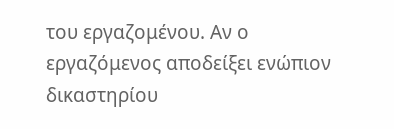του εργαζομένου. Αν ο εργαζόμενος αποδείξει ενώπιον δικαστηρίου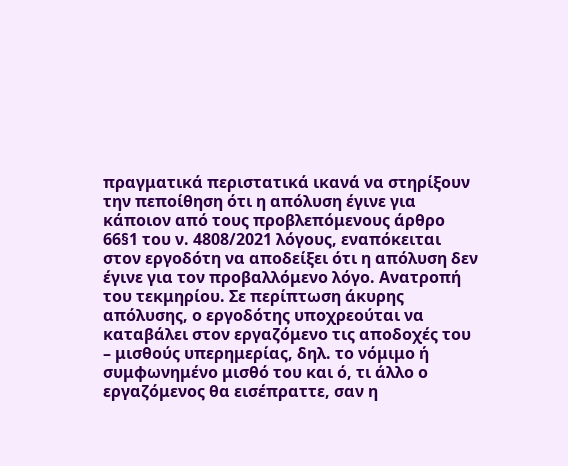πραγματικά περιστατικά ικανά να στηρίξουν την πεποίθηση ότι η απόλυση έγινε για κάποιον από τους προβλεπόμενους άρθρο 66§1 του ν. 4808/2021 λόγους, εναπόκειται στον εργοδότη να αποδείξει ότι η απόλυση δεν έγινε για τον προβαλλόμενο λόγο. Ανατροπή του τεκμηρίου. Σε περίπτωση άκυρης απόλυσης, ο εργοδότης υποχρεούται να καταβάλει στον εργαζόμενο τις αποδοχές του – μισθούς υπερημερίας, δηλ. το νόμιμο ή συμφωνημένο μισθό του και ό, τι άλλο ο εργαζόμενος θα εισέπραττε, σαν η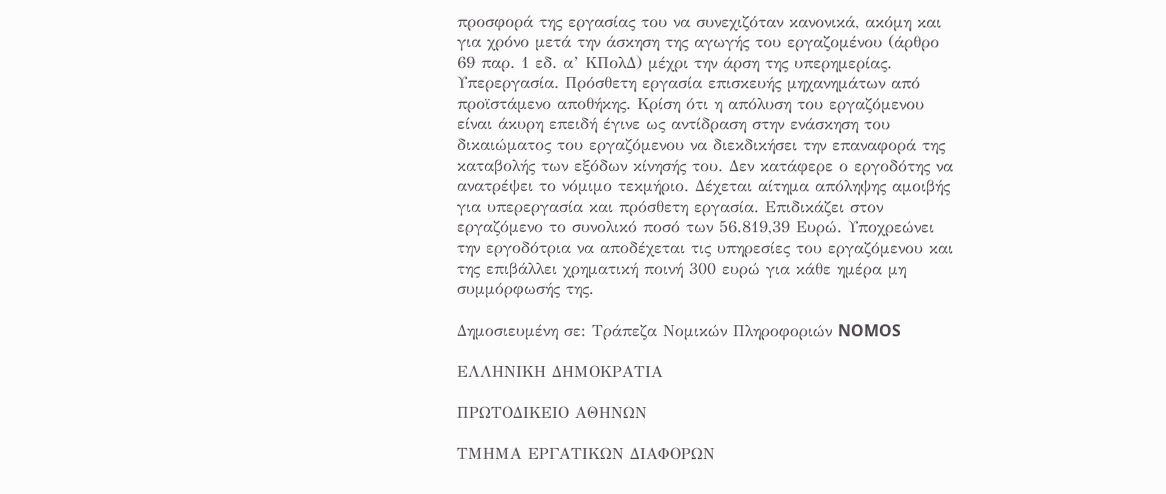προσφορά της εργασίας του να συνεχιζόταν κανονικά, ακόμη και για χρόνο μετά την άσκηση της αγωγής του εργαζομένου (άρθρο 69 παρ. 1 εδ. α’ ΚΠολΔ) μέχρι την άρση της υπερημερίας. Υπερεργασία. Πρόσθετη εργασία επισκευής μηχανημάτων από προϊστάμενο αποθήκης. Κρίση ότι η απόλυση του εργαζόμενου είναι άκυρη επειδή έγινε ως αντίδραση στην ενάσκηση του δικαιώματος του εργαζόμενου να διεκδικήσει την επαναφορά της καταβολής των εξόδων κίνησής του. Δεν κατάφερε ο εργοδότης να ανατρέψει το νόμιμο τεκμήριο. Δέχεται αίτημα απόληψης αμοιβής για υπερεργασία και πρόσθετη εργασία. Επιδικάζει στον εργαζόμενο το συνολικό ποσό των 56.819,39 Ευρώ. Υποχρεώνει την εργοδότρια να αποδέχεται τις υπηρεσίες του εργαζόμενου και της επιβάλλει χρηματική ποινή 300 ευρώ για κάθε ημέρα μη συμμόρφωσής της.

Δημοσιευμένη σε: Τράπεζα Νομικών Πληροφοριών NOMOS

ΕΛΛΗΝΙΚΗ ΔΗΜΟΚΡΑΤΙΑ

ΠΡΩΤΟΔΙΚΕΙΟ ΑΘΗΝΩΝ

ΤΜΗΜΑ ΕΡΓΑΤΙΚΩΝ ΔΙΑΦΟΡΩΝ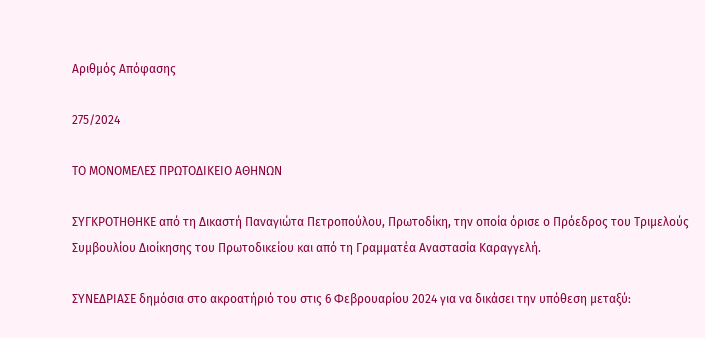Αριθμός Απόφασης

275/2024

ΤΟ ΜΟΝΟΜΕΛΕΣ ΠΡΩΤΟΔΙΚΕΙΟ ΑΘΗΝΩΝ

ΣΥΓΚΡΟΤΗΘΗΚΕ από τη Δικαστή Παναγιώτα Πετροπούλου, Πρωτοδίκη, την οποία όρισε ο Πρόεδρος του Τριμελούς Συμβουλίου Διοίκησης του Πρωτοδικείου και από τη Γραμματέα Αναστασία Καραγγελή.

ΣΥΝΕΔΡΙΑΣΕ δημόσια στο ακροατήριό του στις 6 Φεβρουαρίου 2024 για να δικάσει την υπόθεση μεταξύ: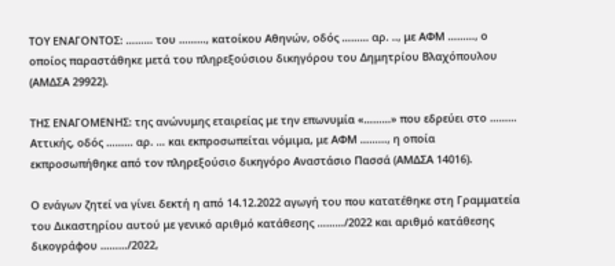ΤΟΥ ΕΝΑΓΟΝΤΟΣ: ……… του ………, κατοίκου Αθηνών, οδός ……… αρ. .., με ΑΦΜ ………, ο οποίος παραστάθηκε μετά του πληρεξούσιου δικηγόρου του Δημητρίου Βλαχόπουλου (ΑΜΔΣΑ 29922).

ΤΗΣ ΕΝΑΓΟΜΕΝΗΣ: της ανώνυμης εταιρείας με την επωνυμία «………» που εδρεύει στο ……… Αττικής, οδός ……… αρ. … και εκπροσωπείται νόμιμα, με ΑΦΜ ………, η οποία εκπροσωπήθηκε από τον πληρεξούσιο δικηγόρο Αναστάσιο Πασσά (ΑΜΔΣΑ 14016).

Ο ενάγων ζητεί να γίνει δεκτή η από 14.12.2022 αγωγή του που κατατέθηκε στη Γραμματεία του Δικαστηρίου αυτού με γενικό αριθμό κατάθεσης ………/2022 και αριθμό κατάθεσης δικογράφου ………/2022,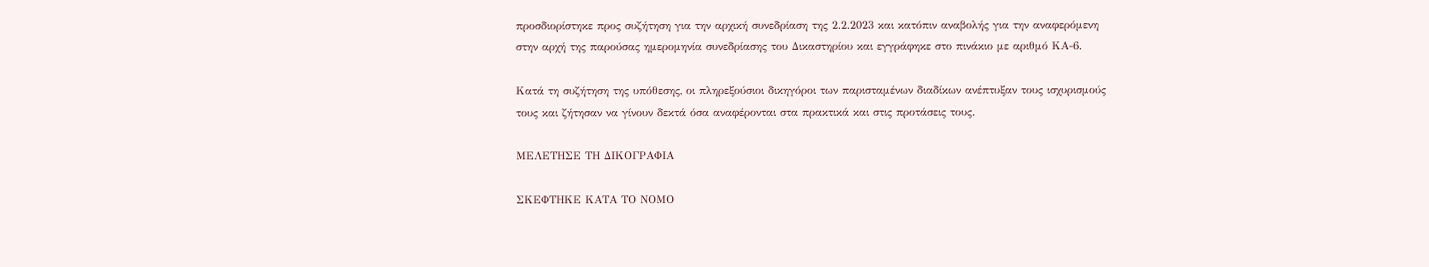προσδιορίστηκε προς συζήτηση για την αρχική συνεδρίαση της 2.2.2023 και κατόπιν αναβολής για την αναφερόμενη στην αρχή της παρούσας ημερομηνία συνεδρίασης του Δικαστηρίου και εγγράφηκε στο πινάκιο με αριθμό ΚΑ-6.

Κατά τη συζήτηση της υπόθεσης, οι πληρεξούσιοι δικηγόροι των παρισταμένων διαδίκων ανέπτυξαν τους ισχυρισμούς τους και ζήτησαν να γίνουν δεκτά όσα αναφέρονται στα πρακτικά και στις προτάσεις τους.

ΜΕΛΕΤΗΣΕ ΤΗ ΔΙΚΟΓΡΑΦΙΑ

ΣΚΕΦΤΗΚΕ ΚΑΤΑ ΤΟ ΝΟΜΟ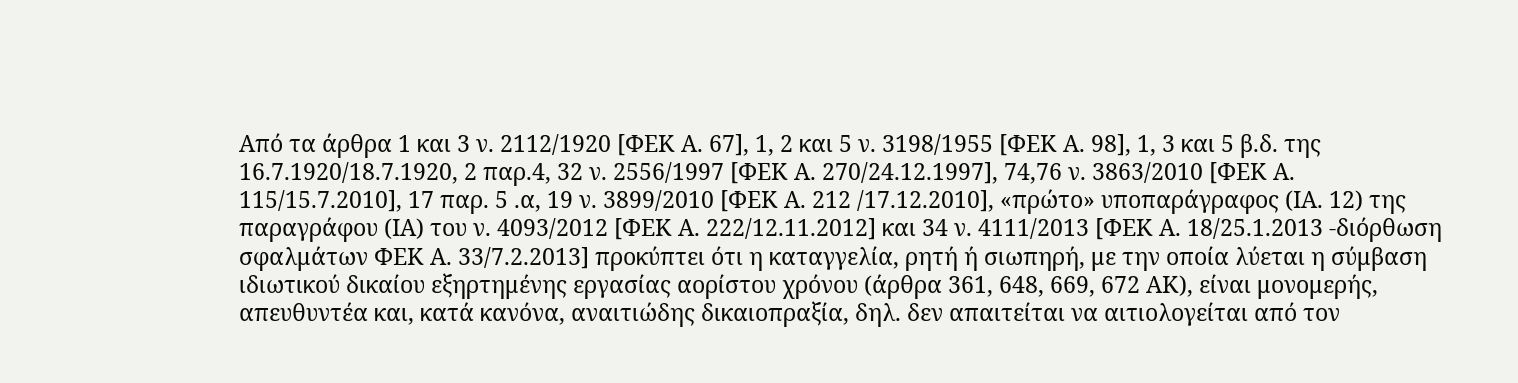Από τα άρθρα 1 και 3 ν. 2112/1920 [ΦΕΚ Α. 67], 1, 2 και 5 ν. 3198/1955 [ΦΕΚ Α. 98], 1, 3 και 5 β.δ. της 16.7.1920/18.7.1920, 2 παρ.4, 32 ν. 2556/1997 [ΦΕΚ Α. 270/24.12.1997], 74,76 ν. 3863/2010 [ΦΕΚ Α. 115/15.7.2010], 17 παρ. 5 .α, 19 ν. 3899/2010 [ΦΕΚ Α. 212 /17.12.2010], «πρώτο» υποπαράγραφος (ΙΑ. 12) της παραγράφου (ΙΑ) του ν. 4093/2012 [ΦΕΚ Α. 222/12.11.2012] και 34 ν. 4111/2013 [ΦΕΚ Α. 18/25.1.2013 -διόρθωση σφαλμάτων ΦΕΚ Α. 33/7.2.2013] προκύπτει ότι η καταγγελία, ρητή ή σιωπηρή, με την οποία λύεται η σύμβαση ιδιωτικού δικαίου εξηρτημένης εργασίας αορίστου χρόνου (άρθρα 361, 648, 669, 672 ΑΚ), είναι μονομερής, απευθυντέα και, κατά κανόνα, αναιτιώδης δικαιοπραξία, δηλ. δεν απαιτείται να αιτιολογείται από τον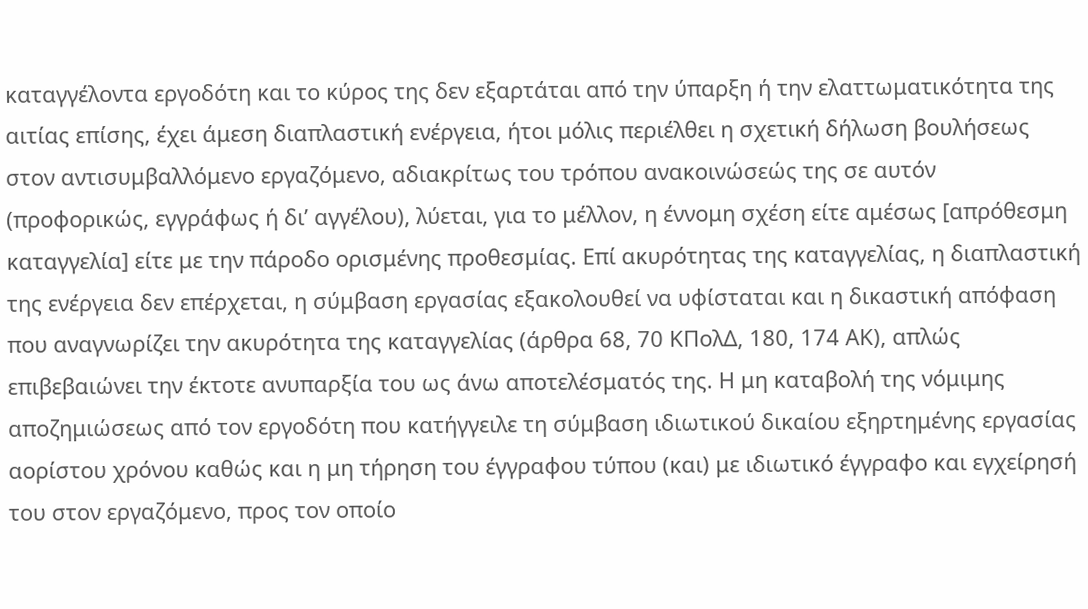καταγγέλοντα εργοδότη και το κύρος της δεν εξαρτάται από την ύπαρξη ή την ελαττωματικότητα της αιτίας επίσης, έχει άμεση διαπλαστική ενέργεια, ήτοι μόλις περιέλθει η σχετική δήλωση βουλήσεως στον αντισυμβαλλόμενο εργαζόμενο, αδιακρίτως του τρόπου ανακοινώσεώς της σε αυτόν (προφορικώς, εγγράφως ή δι’ αγγέλου), λύεται, για το μέλλον, η έννομη σχέση είτε αμέσως [απρόθεσμη καταγγελία] είτε με την πάροδο ορισμένης προθεσμίας. Επί ακυρότητας της καταγγελίας, η διαπλαστική της ενέργεια δεν επέρχεται, η σύμβαση εργασίας εξακολουθεί να υφίσταται και η δικαστική απόφαση που αναγνωρίζει την ακυρότητα της καταγγελίας (άρθρα 68, 70 ΚΠολΔ, 180, 174 ΑΚ), απλώς επιβεβαιώνει την έκτοτε ανυπαρξία του ως άνω αποτελέσματός της. Η μη καταβολή της νόμιμης αποζημιώσεως από τον εργοδότη που κατήγγειλε τη σύμβαση ιδιωτικού δικαίου εξηρτημένης εργασίας αορίστου χρόνου καθώς και η μη τήρηση του έγγραφου τύπου (και) με ιδιωτικό έγγραφο και εγχείρησή του στον εργαζόμενο, προς τον οποίο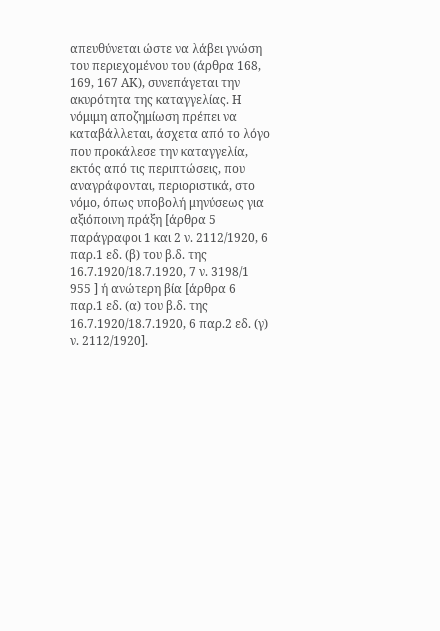απευθύνεται ώστε να λάβει γνώση του περιεχομένου του (άρθρα 168, 169, 167 ΑΚ), συνεπάγεται την ακυρότητα της καταγγελίας. Η νόμιμη αποζημίωση πρέπει να καταβάλλεται, άσχετα από το λόγο που προκάλεσε την καταγγελία, εκτός από τις περιπτώσεις, που αναγράφονται, περιοριστικά, στο νόμο, όπως υποβολή μηνύσεως για αξιόποινη πράξη [άρθρα 5 παράγραφοι 1 και 2 ν. 2112/1920, 6 παρ.1 εδ. (β) του β.δ. της 16.7.1920/18.7.1920, 7 ν. 3198/1 955 ] ή ανώτερη βία [άρθρα 6 παρ.1 εδ. (α) του β.δ. της 16.7.1920/18.7.1920, 6 παρ.2 εδ. (γ) ν. 2112/1920].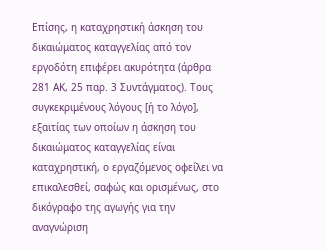Επίσης, η καταχρηστική άσκηση του δικαιώματος καταγγελίας από τον εργοδότη επιφέρει ακυρότητα (άρθρα 281 ΑΚ, 25 παρ. 3 Συντάγματος). Τους συγκεκριμένους λόγους [ή το λόγο], εξαιτίας των οποίων η άσκηση του δικαιώματος καταγγελίας είναι καταχρηστική, ο εργαζόμενος οφείλει να επικαλεσθεί, σαφώς και ορισμένως, στο δικόγραφο της αγωγής για την αναγνώριση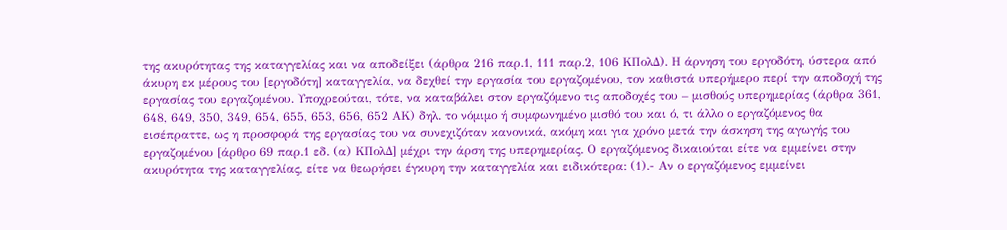της ακυρότητας της καταγγελίας και να αποδείξει (άρθρα 216 παρ.1, 111 παρ.2, 106 ΚΠολΔ). Η άρνηση του εργοδότη, ύστερα από άκυρη εκ μέρους του [εργοδότη] καταγγελία, να δεχθεί την εργασία του εργαζομένου, τον καθιστά υπερήμερο περί την αποδοχή της εργασίας του εργαζομένου. Υποχρεούται, τότε, να καταβάλει στον εργαζόμενο τις αποδοχές του – μισθούς υπερημερίας (άρθρα 361, 648, 649, 350, 349, 654, 655, 653, 656, 652 ΑΚ) δηλ. το νόμιμο ή συμφωνημένο μισθό του και ό, τι άλλο ο εργαζόμενος θα εισέπραττε, ως η προσφορά της εργασίας του να συνεχιζόταν κανονικά, ακόμη και για χρόνο μετά την άσκηση της αγωγής του εργαζομένου [άρθρο 69 παρ.1 εδ. (α) ΚΠολΔ] μέχρι την άρση της υπερημερίας. Ο εργαζόμενος δικαιούται είτε να εμμείνει στην ακυρότητα της καταγγελίας, είτε να θεωρήσει έγκυρη την καταγγελία και ειδικότερα: (1).- Αν ο εργαζόμενος εμμείνει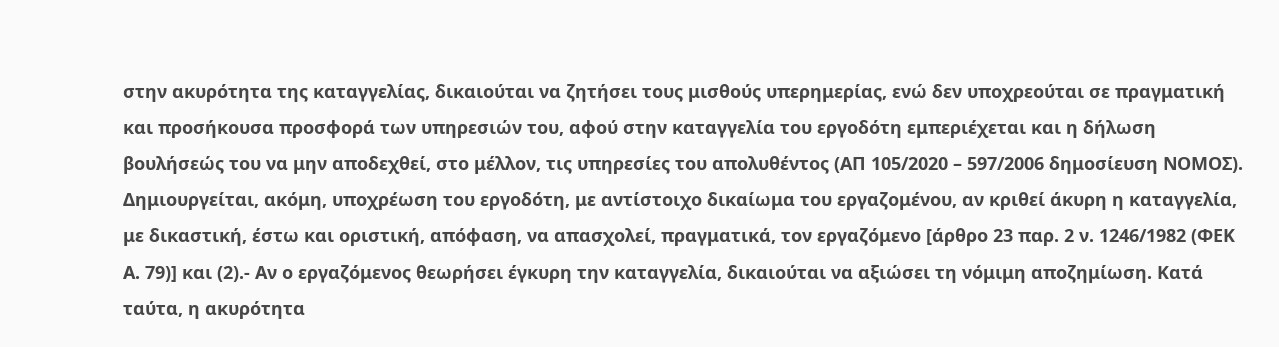στην ακυρότητα της καταγγελίας, δικαιούται να ζητήσει τους μισθούς υπερημερίας, ενώ δεν υποχρεούται σε πραγματική και προσήκουσα προσφορά των υπηρεσιών του, αφού στην καταγγελία του εργοδότη εμπεριέχεται και η δήλωση βουλήσεώς του να μην αποδεχθεί, στο μέλλον, τις υπηρεσίες του απολυθέντος (ΑΠ 105/2020 – 597/2006 δημοσίευση ΝΟΜΟΣ). Δημιουργείται, ακόμη, υποχρέωση του εργοδότη, με αντίστοιχο δικαίωμα του εργαζομένου, αν κριθεί άκυρη η καταγγελία, με δικαστική, έστω και οριστική, απόφαση, να απασχολεί, πραγματικά, τον εργαζόμενο [άρθρο 23 παρ. 2 ν. 1246/1982 (ΦΕΚ Α. 79)] και (2).- Αν ο εργαζόμενος θεωρήσει έγκυρη την καταγγελία, δικαιούται να αξιώσει τη νόμιμη αποζημίωση. Κατά ταύτα, η ακυρότητα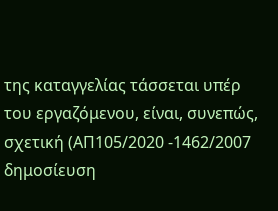της καταγγελίας τάσσεται υπέρ του εργαζόμενου, είναι, συνεπώς, σχετική (ΑΠ105/2020 -1462/2007 δημοσίευση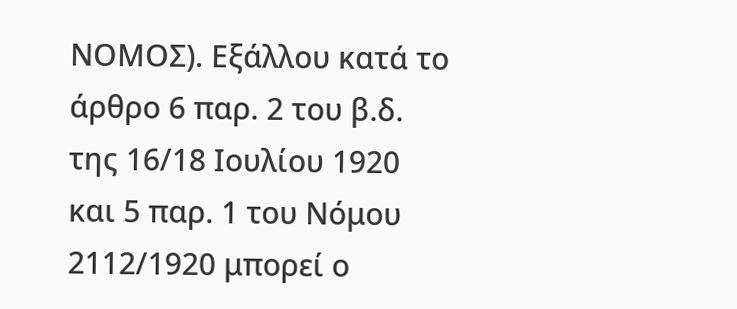ΝΟΜΟΣ). Εξάλλου κατά το άρθρο 6 παρ. 2 του β.δ. της 16/18 Ιουλίου 1920 και 5 παρ. 1 του Νόμου 2112/1920 μπορεί ο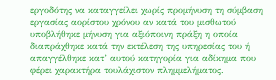εργοδότης να καταγγείλει χωρίς προμήνυση τη σύμβαση εργασίας αορίστου χρόνου αν κατά του μισθωτού υποβλήθηκε μήνυση για αξιόποινη πράξη η οποία διαπράχθηκε κατά την εκτέλεση της υπηρεσίας του ή απαγγέλθηκε κατ’ αυτού κατηγορία για αδίκημα που φέρει χαρακτήρα τουλάχιστον πλημμελήματος.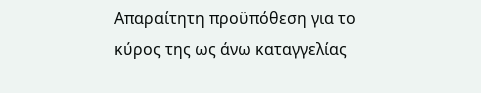Απαραίτητη προϋπόθεση για το κύρος της ως άνω καταγγελίας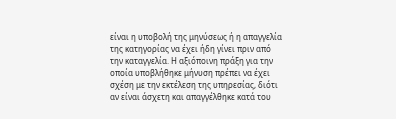είναι η υποβολή της μηνύσεως ή η απαγγελία της κατηγορίας να έχει ήδη γίνει πριν από την καταγγελία. Η αξιόποινη πράξη για την οποία υποβλήθηκε μήνυση πρέπει να έχει σχέση με την εκτέλεση της υπηρεσίας, διότι αν είναι άσχετη και απαγγέλθηκε κατά του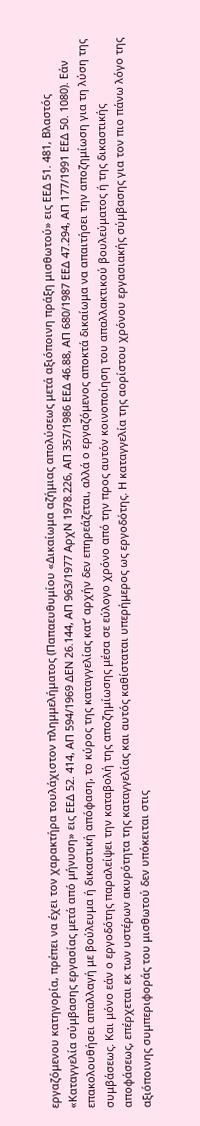εργαζόμενου κατηγορία, πρέπει να έχει τον χαρακτήρα τουλάχιστον πλημμελήματος (Παπαευθυμίου «Δικαίωμα αζήμιας απολύσεως μετά αξιόποινη πράξη μισθωτού» εις ΕΕΔ 51. 481, Βλαστός «Καταγγελία σύμβασης εργασίας μετά από μήνυση» εις ΕΕΔ 52. 414, ΑΠ 594/1969 ΔΕΝ 26.144, ΑΠ 963/1977 ΑρχΝ 1978.226, ΑΠ 357/1986 ΕΕΔ 46.88, ΑΠ 680/1987 ΕΕΔ 47.294, ΑΠ 177/1991 ΕΕΔ 50. 1080). Εάν επακολουθήσει απαλλαγή με βούλευμα ή δικαστική απόφαση, το κύρος της καταγγελίας κατ’ αρχήν δεν επηρεάζεται, αλλά ο εργαζόμενος αποκτά δικαίωμα να απαιτήσει την αποζημίωση για τη λύση της συμβάσεως. Και μόνο εάν ο εργοδότης παραλείψει την καταβολή της αποζημίωσης μέσα σε εύλογο χρόνο από την προς αυτόν κοινοποίηση του απαλλακτικού βουλεύματος ή της δικαστικής αποφάσεως, επέρχεται εκ των υστέρων ακυρότητα της καταγγελίας και αυτός καθίσταται υπερήμερος ως εργοδότης. Η καταγγελία της αορίστου χρόνου εργασιακής σύμβασης για τον πιο πάνω λόγο της αξιόποινης συμπεριφοράς του μισθωτού δεν υπόκειται στις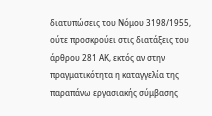διατυπώσεις του Νόμου 3198/1955, ούτε προσκρούει στις διατάξεις του άρθρου 281 ΑΚ, εκτός αν στην πραγματικότητα η καταγγελία της παραπάνω εργασιακής σύμβασης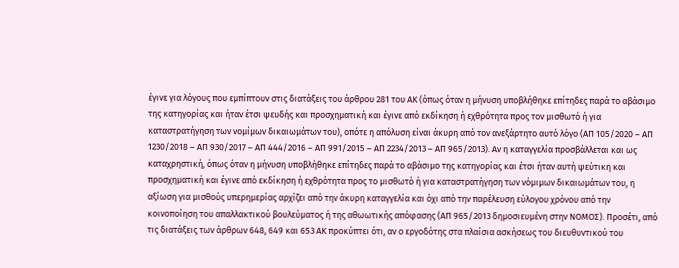έγινε για λόγους που εμπίπτουν στις διατάξεις του άρθρου 281 του ΑΚ (όπως όταν η μήνυση υποβλήθηκε επίτηδες παρά το αβάσιμο της κατηγορίας και ήταν έτσι ψευδής και προσχηματική και έγινε από εκδίκηση ή εχθρότητα προς τον μισθωτό ή για καταστρατήγηση των νομίμων δικαιωμάτων του), οπότε η απόλυση είναι άκυρη από τον ανεξάρτητο αυτό λόγο (ΑΠ 105/2020 – ΑΠ 1230/2018 – ΑΠ 930/2017 – ΑΠ 444/2016 – ΑΠ 991/2015 – ΑΠ 2234/2013 – ΑΠ 965/2013). Αν η καταγγελία προσβάλλεται και ως καταχρηστική, όπως όταν η μήνυση υποβλήθηκε επίτηδες παρά το αβάσιμο της κατηγορίας και έτσι ήταν αυτή ψεύτικη και προσχηματική και έγινε από εκδίκηση ή εχθρότητα προς το μισθωτό ή για καταστρατήγηση των νόμιμων δικαιωμάτων του, η αξίωση για μισθούς υπερημερίας αρχίζει από την άκυρη καταγγελία και όχι από την παρέλευση εύλογου χρόνου από την κοινοποίηση του απαλλακτικού βουλεύματος ή της αθωωτικής απόφασης (ΑΠ 965/2013 δημοσιευμένη στην ΝΟΜΟΣ). Προσέτι, από τις διατάξεις των άρθρων 648, 649 και 653 ΑΚ προκύπτει ότι, αν ο εργοδότης στα πλαίσια ασκήσεως του διευθυντικού του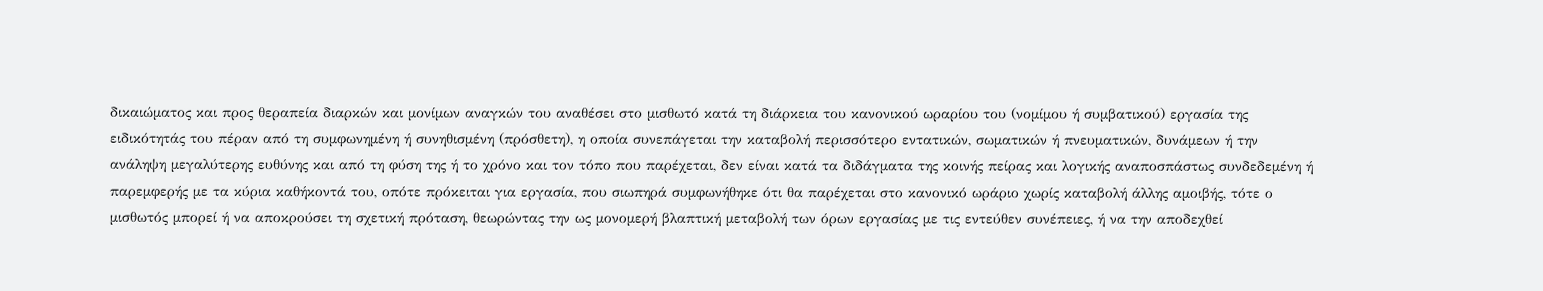δικαιώματος και προς θεραπεία διαρκών και μονίμων αναγκών του αναθέσει στο μισθωτό κατά τη διάρκεια του κανονικού ωραρίου του (νομίμου ή συμβατικού) εργασία της ειδικότητάς του πέραν από τη συμφωνημένη ή συνηθισμένη (πρόσθετη), η οποία συνεπάγεται την καταβολή περισσότερο εντατικών, σωματικών ή πνευματικών, δυνάμεων ή την ανάληψη μεγαλύτερης ευθύνης και από τη φύση της ή το χρόνο και τον τόπο που παρέχεται, δεν είναι κατά τα διδάγματα της κοινής πείρας και λογικής αναποσπάστως συνδεδεμένη ή παρεμφερής με τα κύρια καθήκοντά του, οπότε πρόκειται για εργασία, που σιωπηρά συμφωνήθηκε ότι θα παρέχεται στο κανονικό ωράριο χωρίς καταβολή άλλης αμοιβής, τότε ο μισθωτός μπορεί ή να αποκρούσει τη σχετική πρόταση, θεωρώντας την ως μονομερή βλαπτική μεταβολή των όρων εργασίας με τις εντεύθεν συνέπειες, ή να την αποδεχθεί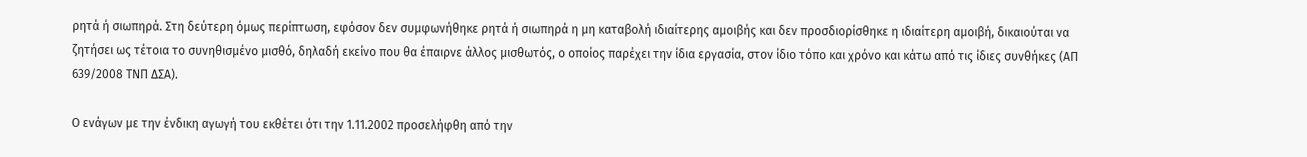ρητά ή σιωπηρά. Στη δεύτερη όμως περίπτωση, εφόσον δεν συμφωνήθηκε ρητά ή σιωπηρά η μη καταβολή ιδιαίτερης αμοιβής και δεν προσδιορίσθηκε η ιδιαίτερη αμοιβή, δικαιούται να ζητήσει ως τέτοια το συνηθισμένο μισθό, δηλαδή εκείνο που θα έπαιρνε άλλος μισθωτός, ο οποίος παρέχει την ίδια εργασία, στον ίδιο τόπο και χρόνο και κάτω από τις ίδιες συνθήκες (ΑΠ 639/2008 ΤΝΠ ΔΣΑ).

Ο ενάγων με την ένδικη αγωγή του εκθέτει ότι την 1.11.2002 προσελήφθη από την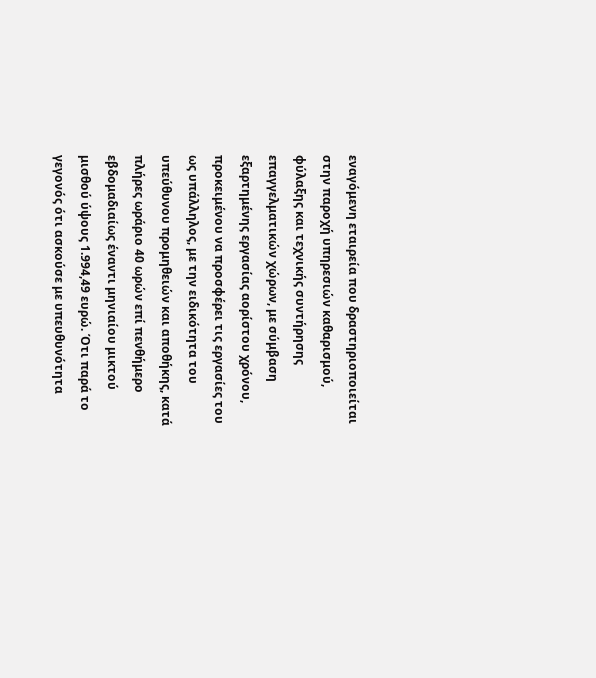εναγόμενη εταιρεία που δραστηριοποιείται στην παροχή υπηρεσιών καθαρισμού, φύλαξης και τεχνικής συντήρησης επαγγελματικών χώρων, με σύμβαση εξαρτημένης εργασίας αορίστου χρόνου, προκειμένου να προσφέρει τις εργασίες του ως υπάλληλος, με την ειδικότητα του υπεύθυνου προμηθειών και αποθήκης, κατά πλήρες ωράριο 40 ωρών επί πενθήμερο εβδομαδιαίως έναντι μηνιαίου μικτού μισθού ύψους 1.994,49 ευρώ. Ότι παρά το γεγονός ότι ασκούσε με υπευθυνότητα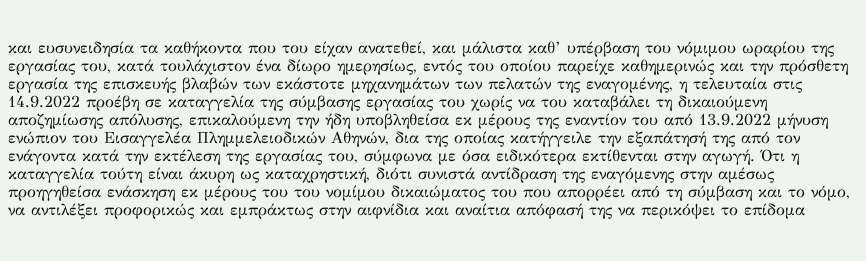και ευσυνειδησία τα καθήκοντα που του είχαν ανατεθεί, και μάλιστα καθ’ υπέρβαση του νόμιμου ωραρίου της εργασίας του, κατά τουλάχιστον ένα δίωρο ημερησίως, εντός του οποίου παρείχε καθημερινώς και την πρόσθετη εργασία της επισκευής βλαβών των εκάστοτε μηχανημάτων των πελατών της εναγομένης, η τελευταία στις 14.9.2022 προέβη σε καταγγελία της σύμβασης εργασίας του χωρίς να του καταβάλει τη δικαιούμενη αποζημίωσης απόλυσης, επικαλούμενη την ήδη υποβληθείσα εκ μέρους της εναντίον του από 13.9.2022 μήνυση ενώπιον του Εισαγγελέα Πλημμελειοδικών Αθηνών, δια της οποίας κατήγγειλε την εξαπάτησή της από τον ενάγοντα κατά την εκτέλεση της εργασίας του, σύμφωνα με όσα ειδικότερα εκτίθενται στην αγωγή. Ότι η καταγγελία τούτη είναι άκυρη ως καταχρηστική, διότι συνιστά αντίδραση της εναγόμενης στην αμέσως προηγηθείσα ενάσκηση εκ μέρους του του νομίμου δικαιώματος του που απορρέει από τη σύμβαση και το νόμο, να αντιλέξει προφορικώς και εμπράκτως στην αιφνίδια και αναίτια απόφασή της να περικόψει το επίδομα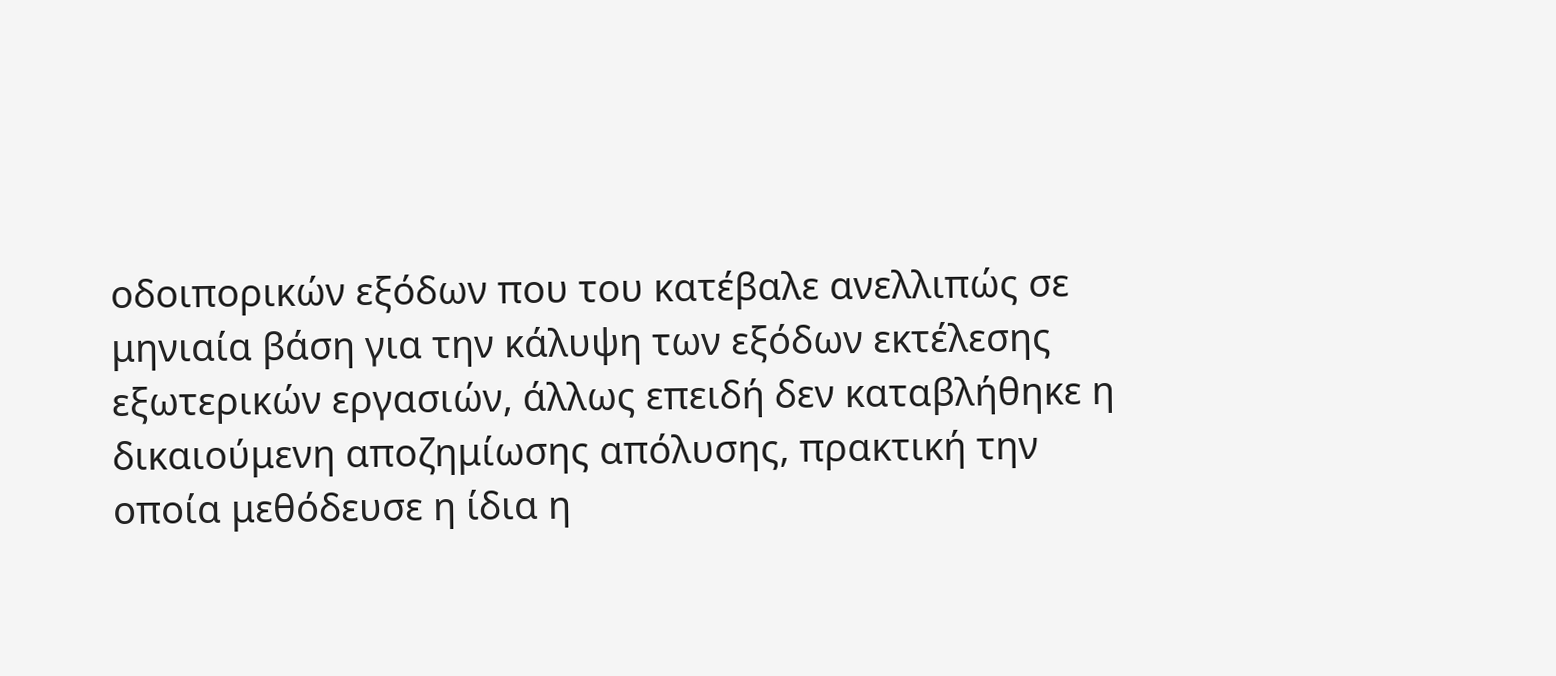οδοιπορικών εξόδων που του κατέβαλε ανελλιπώς σε μηνιαία βάση για την κάλυψη των εξόδων εκτέλεσης εξωτερικών εργασιών, άλλως επειδή δεν καταβλήθηκε η δικαιούμενη αποζημίωσης απόλυσης, πρακτική την οποία μεθόδευσε η ίδια η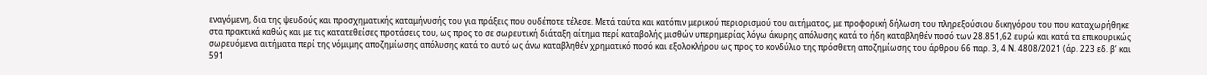εναγόμενη, δια της ψευδούς και προσχηματικής καταμήνυσής του για πράξεις που ουδέποτε τέλεσε. Μετά ταύτα και κατόπιν μερικού περιορισμού του αιτήματος, με προφορική δήλωση του πληρεξούσιου δικηγόρου του που καταχωρήθηκε στα πρακτικά καθώς και με τις κατατεθείσες προτάσεις του, ως προς το σε σωρευτική διάταξη αίτημα περί καταβολής μισθών υπερημερίας λόγω άκυρης απόλυσης κατά το ήδη καταβληθέν ποσό των 28.851,62 ευρώ και κατά τα επικουρικώς σωρευόμενα αιτήματα περί της νόμιμης αποζημίωσης απόλυσης κατά το αυτό ως άνω καταβληθέν χρηματικό ποσό και εξολοκλήρου ως προς το κονδύλιο της πρόσθετη αποζημίωσης του άρθρου 66 παρ. 3, 4 Ν. 4808/2021 (άρ. 223 εδ. β’ και 591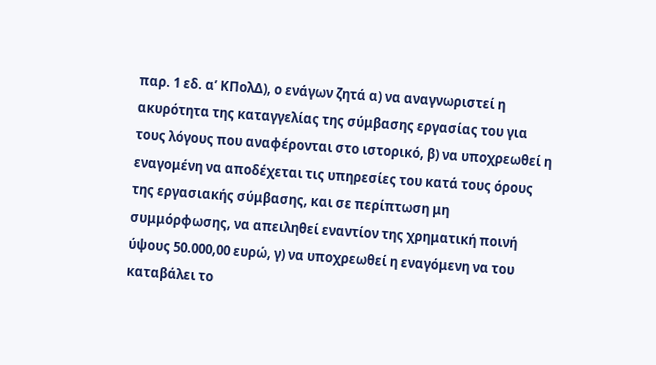παρ. 1 εδ. α’ ΚΠολΔ), ο ενάγων ζητά α) να αναγνωριστεί η ακυρότητα της καταγγελίας της σύμβασης εργασίας του για τους λόγους που αναφέρονται στο ιστορικό, β) να υποχρεωθεί η εναγομένη να αποδέχεται τις υπηρεσίες του κατά τους όρους της εργασιακής σύμβασης, και σε περίπτωση μη συμμόρφωσης, να απειληθεί εναντίον της χρηματική ποινή ύψους 50.000,00 ευρώ, γ) να υποχρεωθεί η εναγόμενη να του καταβάλει το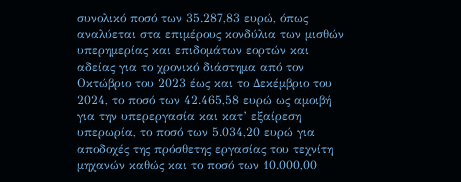συνολικό ποσό των 35.287,83 ευρώ, όπως αναλύεται στα επιμέρους κονδύλια των μισθών υπερημερίας και επιδομάτων εορτών και αδείας για το χρονικό διάστημα από τον Οκτώβριο του 2023 έως και το Δεκέμβριο του 2024, το ποσό των 42.465,58 ευρώ ως αμοιβή για την υπερεργασία και κατ’ εξαίρεση υπερωρία, το ποσό των 5.034,20 ευρώ για αποδοχές της πρόσθετης εργασίας του τεχνίτη μηχανών καθώς και το ποσό των 10.000,00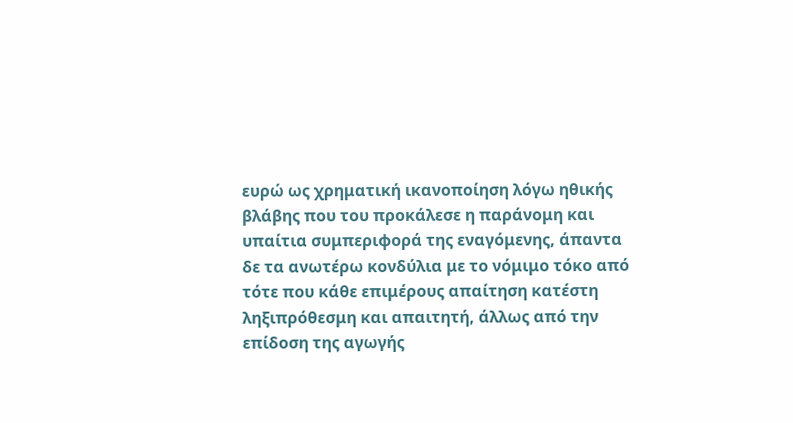ευρώ ως χρηματική ικανοποίηση λόγω ηθικής βλάβης που του προκάλεσε η παράνομη και υπαίτια συμπεριφορά της εναγόμενης, άπαντα δε τα ανωτέρω κονδύλια με το νόμιμο τόκο από τότε που κάθε επιμέρους απαίτηση κατέστη ληξιπρόθεσμη και απαιτητή, άλλως από την επίδοση της αγωγής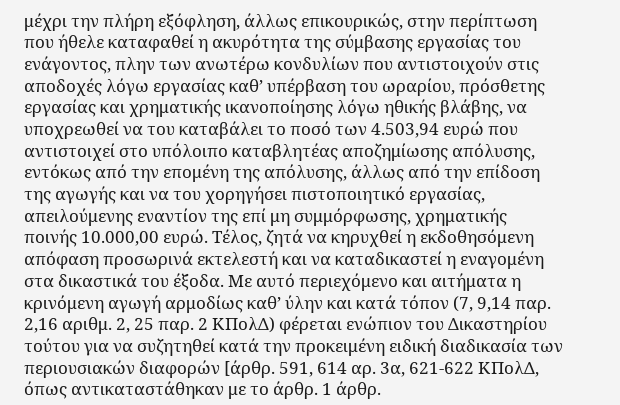μέχρι την πλήρη εξόφληση, άλλως επικουρικώς, στην περίπτωση που ήθελε καταφαθεί η ακυρότητα της σύμβασης εργασίας του ενάγοντος, πλην των ανωτέρω κονδυλίων που αντιστοιχούν στις αποδοχές λόγω εργασίας καθ’ υπέρβαση του ωραρίου, πρόσθετης εργασίας και χρηματικής ικανοποίησης λόγω ηθικής βλάβης, να υποχρεωθεί να του καταβάλει το ποσό των 4.503,94 ευρώ που αντιστοιχεί στο υπόλοιπο καταβλητέας αποζημίωσης απόλυσης, εντόκως από την επομένη της απόλυσης, άλλως από την επίδοση της αγωγής και να του χορηγήσει πιστοποιητικό εργασίας, απειλούμενης εναντίον της επί μη συμμόρφωσης, χρηματικής ποινής 10.000,00 ευρώ. Τέλος, ζητά να κηρυχθεί η εκδοθησόμενη απόφαση προσωρινά εκτελεστή και να καταδικαστεί η εναγομένη στα δικαστικά του έξοδα. Με αυτό περιεχόμενο και αιτήματα η κρινόμενη αγωγή αρμοδίως καθ’ ύλην και κατά τόπον (7, 9,14 παρ. 2,16 αριθμ. 2, 25 παρ. 2 ΚΠολΔ) φέρεται ενώπιον του Δικαστηρίου τούτου για να συζητηθεί κατά την προκειμένη ειδική διαδικασία των περιουσιακών διαφορών [άρθρ. 591, 614 αρ. 3α, 621-622 ΚΠολΔ, όπως αντικαταστάθηκαν με το άρθρ. 1 άρθρ.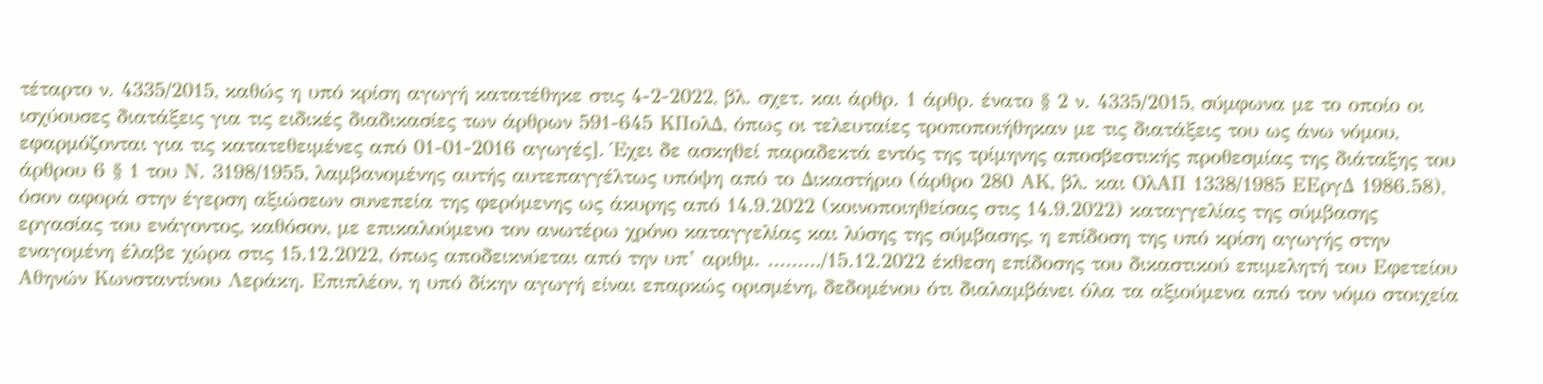τέταρτο ν. 4335/2015, καθώς η υπό κρίση αγωγή κατατέθηκε στις 4-2-2022, βλ. σχετ. και άρθρ. 1 άρθρ. ένατο § 2 ν. 4335/2015, σύμφωνα με το οποίο οι ισχύουσες διατάξεις για τις ειδικές διαδικασίες των άρθρων 591-645 ΚΠολΔ, όπως οι τελευταίες τροποποιήθηκαν με τις διατάξεις του ως άνω νόμου, εφαρμόζονται για τις κατατεθειμένες από 01-01-2016 αγωγές]. Έχει δε ασκηθεί παραδεκτά εντός της τρίμηνης αποσβεστικής προθεσμίας της διάταξης του άρθρου 6 § 1 του Ν. 3198/1955, λαμβανομένης αυτής αυτεπαγγέλτως υπόψη από το Δικαστήριο (άρθρο 280 ΑΚ, βλ. και ΟλΑΠ 1338/1985 ΕΕργΔ 1986.58), όσον αφορά στην έγερση αξιώσεων συνεπεία της φερόμενης ως άκυρης από 14.9.2022 (κοινοποιηθείσας στις 14.9.2022) καταγγελίας της σύμβασης εργασίας του ενάγοντος, καθόσον, με επικαλούμενο τον ανωτέρω χρόνο καταγγελίας και λύσης της σύμβασης, η επίδοση της υπό κρίση αγωγής στην εναγομένη έλαβε χώρα στις 15.12.2022, όπως αποδεικνύεται από την υπ’ αριθμ. ………/15.12.2022 έκθεση επίδοσης του δικαστικού επιμελητή του Εφετείου Αθηνών Κωνσταντίνου Λεράκη. Επιπλέον, η υπό δίκην αγωγή είναι επαρκώς ορισμένη, δεδομένου ότι διαλαμβάνει όλα τα αξιούμενα από τον νόμο στοιχεία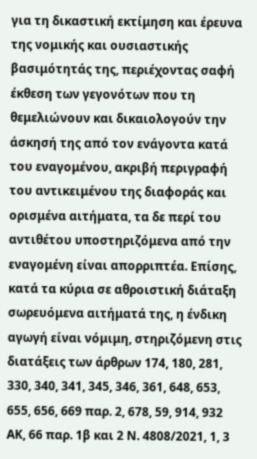για τη δικαστική εκτίμηση και έρευνα της νομικής και ουσιαστικής βασιμότητάς της, περιέχοντας σαφή έκθεση των γεγονότων που τη θεμελιώνουν και δικαιολογούν την άσκησή της από τον ενάγοντα κατά του εναγομένου, ακριβή περιγραφή του αντικειμένου της διαφοράς και ορισμένα αιτήματα, τα δε περί του αντιθέτου υποστηριζόμενα από την εναγομένη είναι απορριπτέα. Επίσης, κατά τα κύρια σε αθροιστική διάταξη σωρευόμενα αιτήματά της, η ένδικη αγωγή είναι νόμιμη, στηριζόμενη στις διατάξεις των άρθρων 174, 180, 281, 330, 340, 341, 345, 346, 361, 648, 653, 655, 656, 669 παρ. 2, 678, 59, 914, 932 ΑΚ, 66 παρ. 1β και 2 Ν. 4808/2021, 1, 3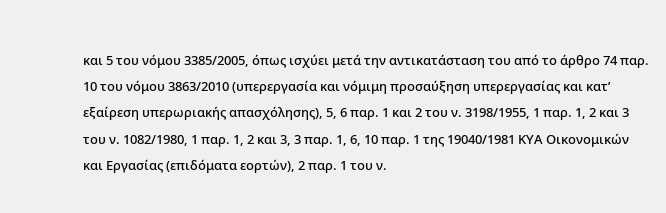και 5 του νόμου 3385/2005, όπως ισχύει μετά την αντικατάσταση του από το άρθρο 74 παρ. 10 του νόμου 3863/2010 (υπερεργασία και νόμιμη προσαύξηση υπερεργασίας και κατ’ εξαίρεση υπερωριακής απασχόλησης), 5, 6 παρ. 1 και 2 του ν. 3198/1955, 1 παρ. 1, 2 και 3 του ν. 1082/1980, 1 παρ. 1, 2 και 3, 3 παρ. 1, 6, 10 παρ. 1 της 19040/1981 ΚΥΑ Οικονομικών και Εργασίας (επιδόματα εορτών), 2 παρ. 1 του ν.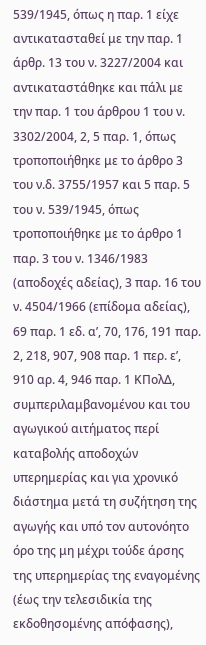539/1945, όπως η παρ. 1 είχε αντικατασταθεί με την παρ. 1 άρθρ. 13 του ν. 3227/2004 και αντικαταστάθηκε και πάλι με την παρ. 1 του άρθρου 1 του ν. 3302/2004, 2, 5 παρ. 1, όπως τροποποιήθηκε με το άρθρο 3 του ν.δ. 3755/1957 και 5 παρ. 5 του ν. 539/1945, όπως τροποποιήθηκε με το άρθρο 1 παρ. 3 του ν. 1346/1983 (αποδοχές αδείας), 3 παρ. 16 του ν. 4504/1966 (επίδομα αδείας), 69 παρ. 1 εδ. α’, 70, 176, 191 παρ. 2, 218, 907, 908 παρ. 1 περ. ε’, 910 αρ. 4, 946 παρ. 1 ΚΠολΔ, συμπεριλαμβανομένου και του αγωγικού αιτήματος περί καταβολής αποδοχών υπερημερίας και για χρονικό διάστημα μετά τη συζήτηση της αγωγής και υπό τον αυτονόητο όρο της μη μέχρι τούδε άρσης της υπερημερίας της εναγομένης (έως την τελεσιδικία της εκδοθησομένης απόφασης),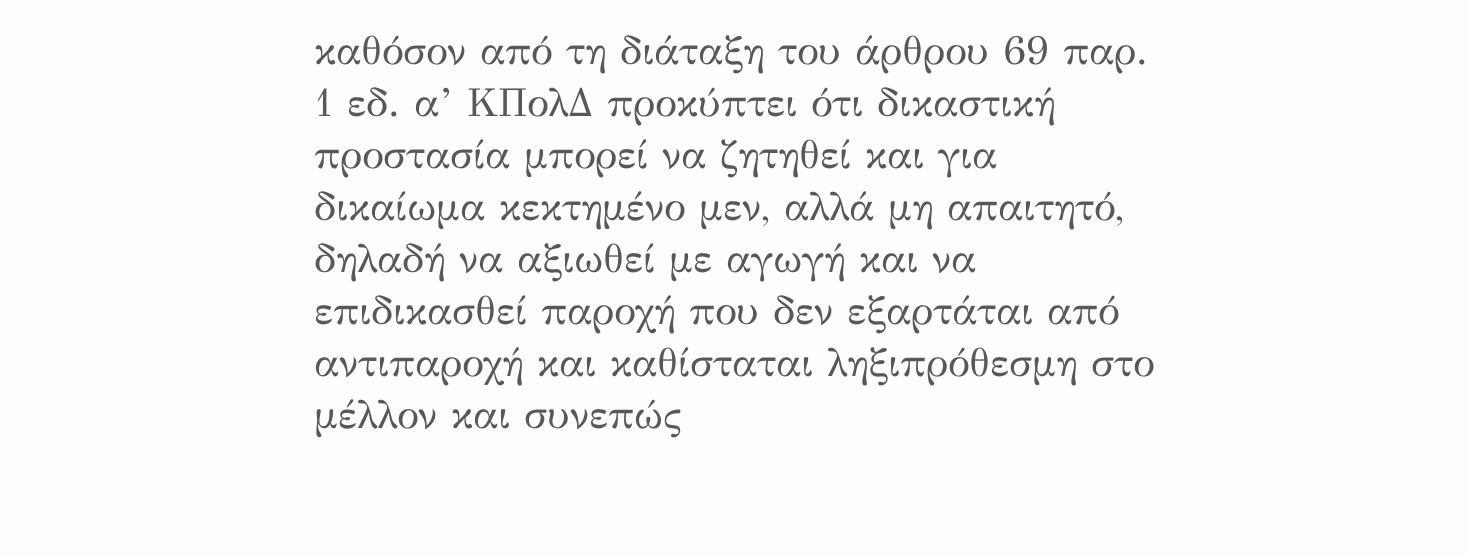καθόσον από τη διάταξη του άρθρου 69 παρ. 1 εδ. α’ ΚΠολΔ προκύπτει ότι δικαστική προστασία μπορεί να ζητηθεί και για δικαίωμα κεκτημένο μεν, αλλά μη απαιτητό, δηλαδή να αξιωθεί με αγωγή και να επιδικασθεί παροχή που δεν εξαρτάται από αντιπαροχή και καθίσταται ληξιπρόθεσμη στο μέλλον και συνεπώς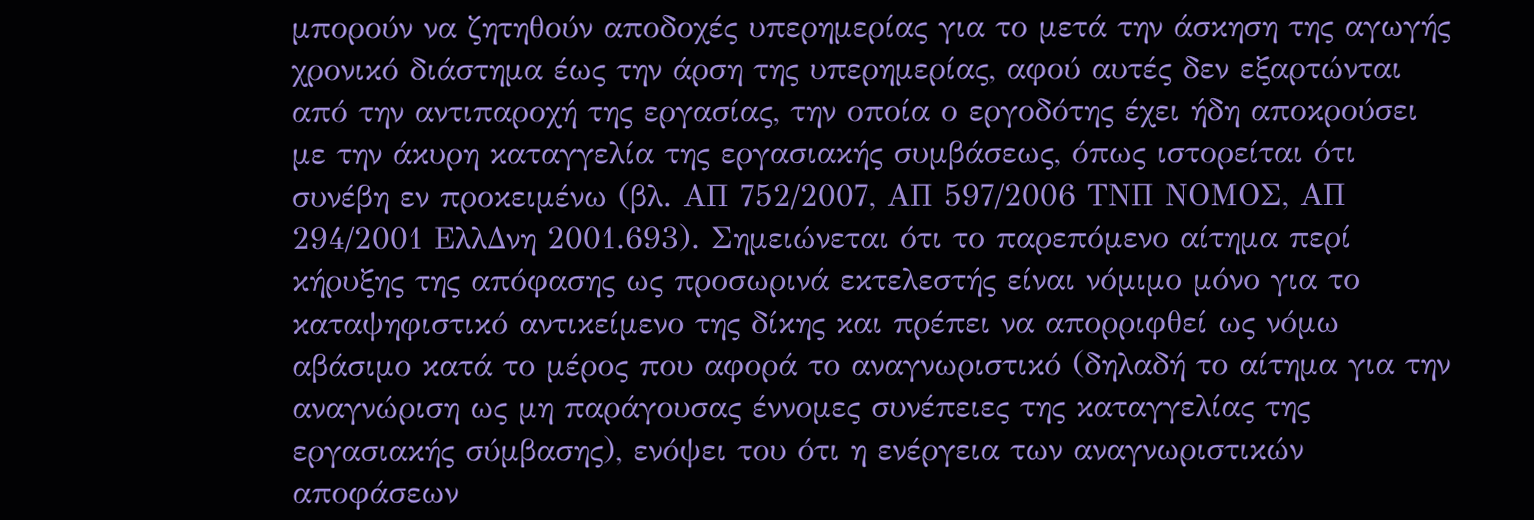μπορούν να ζητηθούν αποδοχές υπερημερίας για το μετά την άσκηση της αγωγής χρονικό διάστημα έως την άρση της υπερημερίας, αφού αυτές δεν εξαρτώνται από την αντιπαροχή της εργασίας, την οποία ο εργοδότης έχει ήδη αποκρούσει με την άκυρη καταγγελία της εργασιακής συμβάσεως, όπως ιστορείται ότι συνέβη εν προκειμένω (βλ. ΑΠ 752/2007, ΑΠ 597/2006 ΤΝΠ ΝΟΜΟΣ, ΑΠ 294/2001 ΕλλΔνη 2001.693). Σημειώνεται ότι το παρεπόμενο αίτημα περί κήρυξης της απόφασης ως προσωρινά εκτελεστής είναι νόμιμο μόνο για το καταψηφιστικό αντικείμενο της δίκης και πρέπει να απορριφθεί ως νόμω αβάσιμο κατά το μέρος που αφορά το αναγνωριστικό (δηλαδή το αίτημα για την αναγνώριση ως μη παράγουσας έννομες συνέπειες της καταγγελίας της εργασιακής σύμβασης), ενόψει του ότι η ενέργεια των αναγνωριστικών αποφάσεων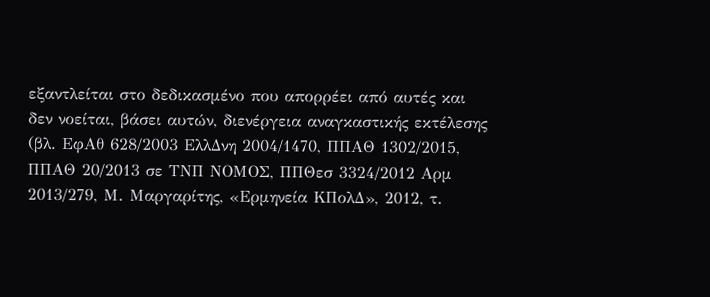εξαντλείται στο δεδικασμένο που απορρέει από αυτές και δεν νοείται, βάσει αυτών, διενέργεια αναγκαστικής εκτέλεσης (βλ. ΕφΑθ 628/2003 ΕλλΔνη 2004/1470, ΠΠΑΘ 1302/2015, ΠΠΑΘ 20/2013 σε ΤΝΠ ΝΟΜΟΣ, ΠΠΘεσ 3324/2012 Αρμ 2013/279, Μ. Μαργαρίτης, «Ερμηνεία ΚΠολΔ», 2012, τ.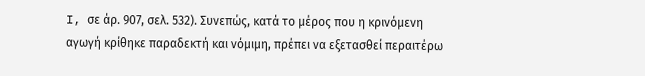I, σε άρ. 907, σελ. 532). Συνεπώς, κατά το μέρος που η κρινόμενη αγωγή κρίθηκε παραδεκτή και νόμιμη, πρέπει να εξετασθεί περαιτέρω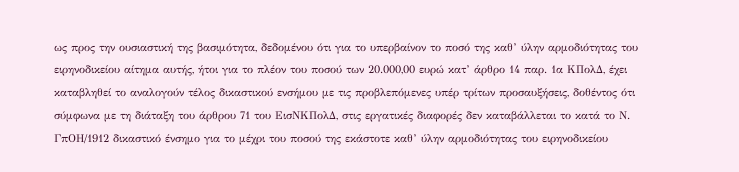ως προς την ουσιαστική της βασιμότητα, δεδομένου ότι για το υπερβαίνον το ποσό της καθ’ ύλην αρμοδιότητας του ειρηνοδικείου αίτημα αυτής, ήτοι για το πλέον του ποσού των 20.000,00 ευρώ κατ’ άρθρο 14 παρ. 1α ΚΠολΔ, έχει καταβληθεί το αναλογούν τέλος δικαστικού ενσήμου με τις προβλεπόμενες υπέρ τρίτων προσαυξήσεις, δοθέντος ότι σύμφωνα με τη διάταξη του άρθρου 71 του ΕισΝΚΠολΔ, στις εργατικές διαφορές δεν καταβάλλεται το κατά το Ν. ΓπΟΗ/1912 δικαστικό ένσημο για το μέχρι του ποσού της εκάστοτε καθ’ ύλην αρμοδιότητας του ειρηνοδικείου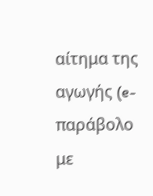αίτημα της αγωγής (e-παράβολο με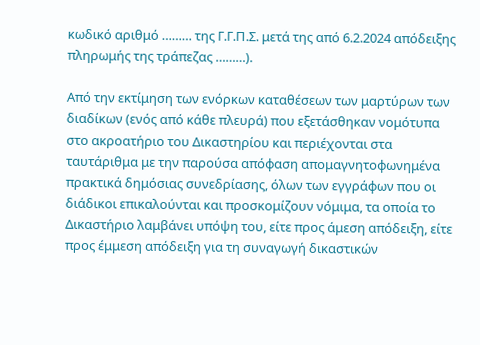κωδικό αριθμό ……… της Γ.Γ.Π.Σ. μετά της από 6.2.2024 απόδειξης πληρωμής της τράπεζας ………).

Από την εκτίμηση των ενόρκων καταθέσεων των μαρτύρων των διαδίκων (ενός από κάθε πλευρά) που εξετάσθηκαν νομότυπα στο ακροατήριο του Δικαστηρίου και περιέχονται στα ταυτάριθμα με την παρούσα απόφαση απομαγνητοφωνημένα πρακτικά δημόσιας συνεδρίασης, όλων των εγγράφων που οι διάδικοι επικαλούνται και προσκομίζουν νόμιμα, τα οποία το Δικαστήριο λαμβάνει υπόψη του, είτε προς άμεση απόδειξη, είτε προς έμμεση απόδειξη για τη συναγωγή δικαστικών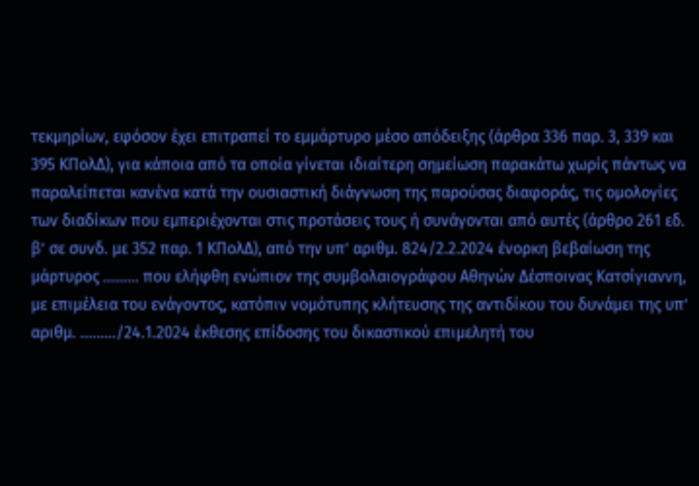τεκμηρίων, εφόσον έχει επιτραπεί το εμμάρτυρο μέσο απόδειξης (άρθρα 336 παρ. 3, 339 και 395 ΚΠολΔ), για κάποια από τα οποία γίνεται ιδιαίτερη σημείωση παρακάτω χωρίς πάντως να παραλείπεται κανένα κατά την ουσιαστική διάγνωση της παρούσας διαφοράς, τις ομολογίες των διαδίκων που εμπεριέχονται στις προτάσεις τους ή συνάγονται από αυτές (άρθρο 261 εδ. β’ σε συνδ. με 352 παρ. 1 ΚΠολΔ), από την υπ’ αριθμ. 824/2.2.2024 ένορκη βεβαίωση της μάρτυρος ……… που ελήφθη ενώπιον της συμβολαιογράφου Αθηνών Δέσποινας Κατσίγιαννη, με επιμέλεια του ενάγοντος, κατόπιν νομότυπης κλήτευσης της αντιδίκου του δυνάμει της υπ’ αριθμ. ………/24.1.2024 έκθεσης επίδοσης του δικαστικού επιμελητή του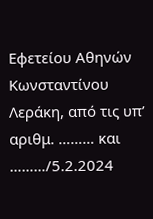Εφετείου Αθηνών Κωνσταντίνου Λεράκη, από τις υπ’ αριθμ. ……… και ………/5.2.2024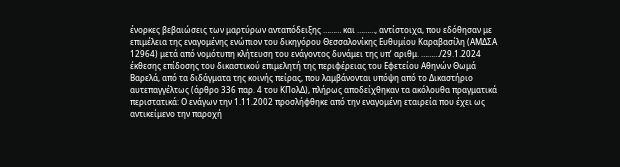ένορκες βεβαιώσεις των μαρτύρων ανταπόδειξης ……… και ………, αντίστοιχα, που εδόθησαν με επιμέλεια της εναγομένης ενώπιον του δικηγόρου Θεσσαλονίκης Ευθυμίου Καραβασίλη (ΑΜΔΣΑ 12964) μετά από νομότυπη κλήτευση του ενάγοντος δυνάμει της υπ’ αριθμ. ………/29.1.2024 έκθεσης επίδοσης του δικαστικού επιμελητή της περιφέρειας του Εφετείου Αθηνών Θωμά Βαρελά, από τα διδάγματα της κοινής πείρας, που λαμβάνονται υπόψη από το Δικαστήριο αυτεπαγγέλτως (άρθρο 336 παρ. 4 του ΚΠολΔ), πλήρως αποδείχθηκαν τα ακόλουθα πραγματικά περιστατικά: Ο ενάγων την 1.11.2002 προσλήφθηκε από την εναγομένη εταιρεία που έχει ως αντικείμενο την παροχή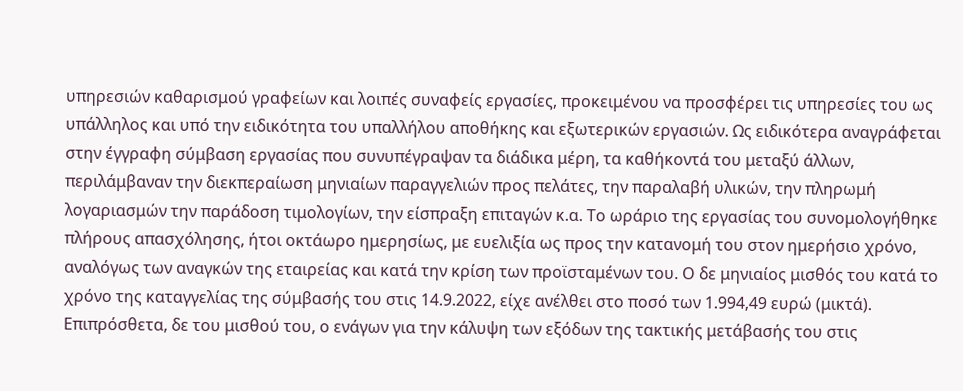υπηρεσιών καθαρισμού γραφείων και λοιπές συναφείς εργασίες, προκειμένου να προσφέρει τις υπηρεσίες του ως υπάλληλος και υπό την ειδικότητα του υπαλλήλου αποθήκης και εξωτερικών εργασιών. Ως ειδικότερα αναγράφεται στην έγγραφη σύμβαση εργασίας που συνυπέγραψαν τα διάδικα μέρη, τα καθήκοντά του μεταξύ άλλων, περιλάμβαναν την διεκπεραίωση μηνιαίων παραγγελιών προς πελάτες, την παραλαβή υλικών, την πληρωμή λογαριασμών την παράδοση τιμολογίων, την είσπραξη επιταγών κ.α. Το ωράριο της εργασίας του συνομολογήθηκε πλήρους απασχόλησης, ήτοι οκτάωρο ημερησίως, με ευελιξία ως προς την κατανομή του στον ημερήσιο χρόνο, αναλόγως των αναγκών της εταιρείας και κατά την κρίση των προϊσταμένων του. Ο δε μηνιαίος μισθός του κατά το χρόνο της καταγγελίας της σύμβασής του στις 14.9.2022, είχε ανέλθει στο ποσό των 1.994,49 ευρώ (μικτά). Επιπρόσθετα, δε του μισθού του, ο ενάγων για την κάλυψη των εξόδων της τακτικής μετάβασής του στις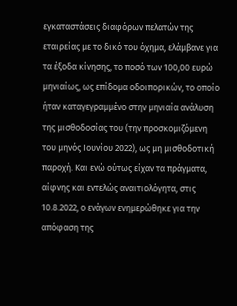εγκαταστάσεις διαφόρων πελατών της εταιρείας με το δικό του όχημα, ελάμβανε για τα έξοδα κίνησης, το ποσό των 100,00 ευρώ μηνιαίως, ως επίδομα οδοιπορικών, το οποίο ήταν καταγεγραμμένο στην μηνιαία ανάλυση της μισθοδοσίας του (την προσκομιζόμενη του μηνός Ιουνίου 2022), ως μη μισθοδοτική παροχή. Και ενώ ούτως είχαν τα πράγματα, αίφνης και εντελώς αναιτιολόγητα, στις 10.8.2022, ο ενάγων ενημερώθηκε για την απόφαση της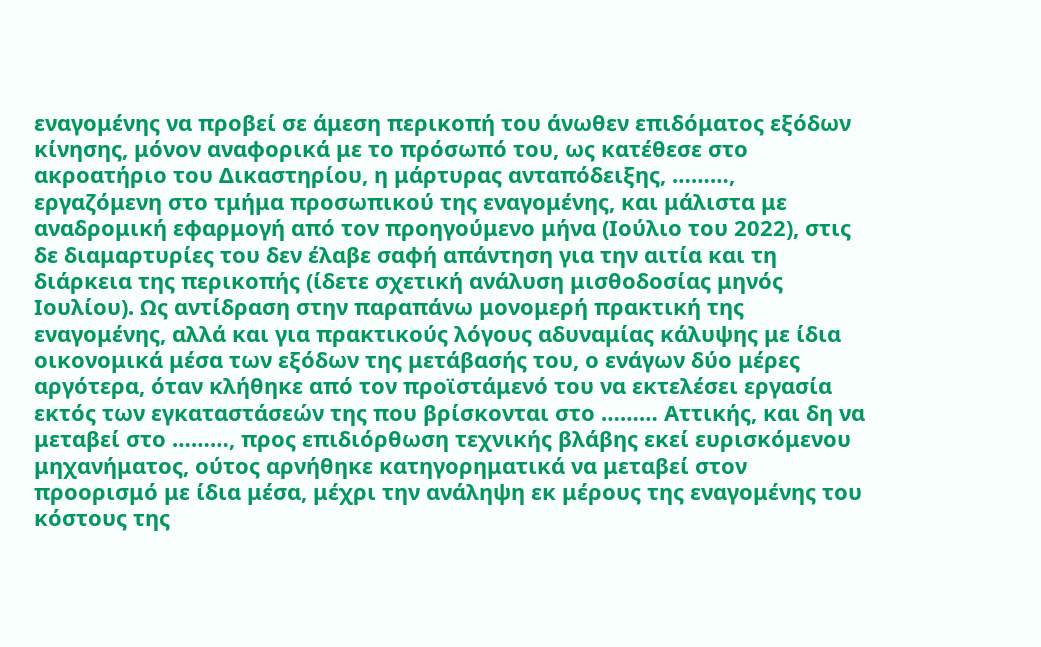εναγομένης να προβεί σε άμεση περικοπή του άνωθεν επιδόματος εξόδων κίνησης, μόνον αναφορικά με το πρόσωπό του, ως κατέθεσε στο ακροατήριο του Δικαστηρίου, η μάρτυρας ανταπόδειξης, ………, εργαζόμενη στο τμήμα προσωπικού της εναγομένης, και μάλιστα με αναδρομική εφαρμογή από τον προηγούμενο μήνα (Ιούλιο του 2022), στις δε διαμαρτυρίες του δεν έλαβε σαφή απάντηση για την αιτία και τη διάρκεια της περικοπής (ίδετε σχετική ανάλυση μισθοδοσίας μηνός Ιουλίου). Ως αντίδραση στην παραπάνω μονομερή πρακτική της εναγομένης, αλλά και για πρακτικούς λόγους αδυναμίας κάλυψης με ίδια οικονομικά μέσα των εξόδων της μετάβασής του, ο ενάγων δύο μέρες αργότερα, όταν κλήθηκε από τον προϊστάμενό του να εκτελέσει εργασία εκτός των εγκαταστάσεών της που βρίσκονται στο ……… Αττικής, και δη να μεταβεί στο ………, προς επιδιόρθωση τεχνικής βλάβης εκεί ευρισκόμενου μηχανήματος, ούτος αρνήθηκε κατηγορηματικά να μεταβεί στον προορισμό με ίδια μέσα, μέχρι την ανάληψη εκ μέρους της εναγομένης του κόστους της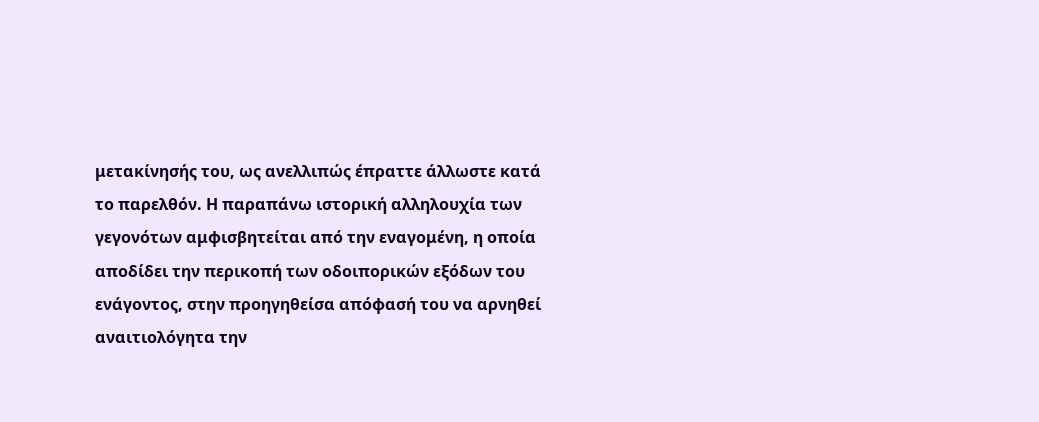μετακίνησής του, ως ανελλιπώς έπραττε άλλωστε κατά το παρελθόν. Η παραπάνω ιστορική αλληλουχία των γεγονότων αμφισβητείται από την εναγομένη, η οποία αποδίδει την περικοπή των οδοιπορικών εξόδων του ενάγοντος, στην προηγηθείσα απόφασή του να αρνηθεί αναιτιολόγητα την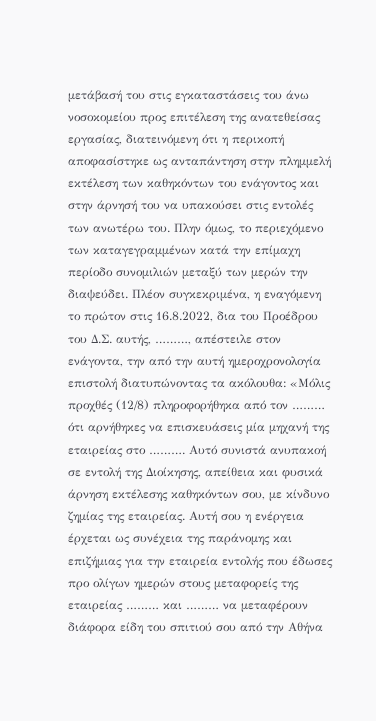μετάβασή του στις εγκαταστάσεις του άνω νοσοκομείου προς επιτέλεση της ανατεθείσας εργασίας, διατεινόμενη ότι η περικοπή αποφασίστηκε ως ανταπάντηση στην πλημμελή εκτέλεση των καθηκόντων του ενάγοντος και στην άρνησή του να υπακούσει στις εντολές των ανωτέρω του. Πλην όμως, το περιεχόμενο των καταγεγραμμένων κατά την επίμαχη περίοδο συνομιλιών μεταξύ των μερών την διαψεύδει. Πλέον συγκεκριμένα, η εναγόμενη το πρώτον στις 16.8.2022, δια του Προέδρου του Δ.Σ. αυτής, ………, απέστειλε στον ενάγοντα, την από την αυτή ημεροχρονολογία επιστολή διατυπώνοντας τα ακόλουθα: «Μόλις προχθές (12/8) πληροφορήθηκα από τον ……… ότι αρνήθηκες να επισκευάσεις μία μηχανή της εταιρείας στο ………. Αυτό συνιστά ανυπακοή σε εντολή της Διοίκησης, απείθεια και φυσικά άρνηση εκτέλεσης καθηκόντων σου, με κίνδυνο ζημίας της εταιρείας. Αυτή σου η ενέργεια έρχεται ως συνέχεια της παράνομης και επιζήμιας για την εταιρεία εντολής που έδωσες προ ολίγων ημερών στους μεταφορείς της εταιρείας ……… και ……… να μεταφέρουν διάφορα είδη του σπιτιού σου από την Αθήνα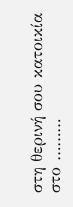στη θερινή σου κατοικία στο ………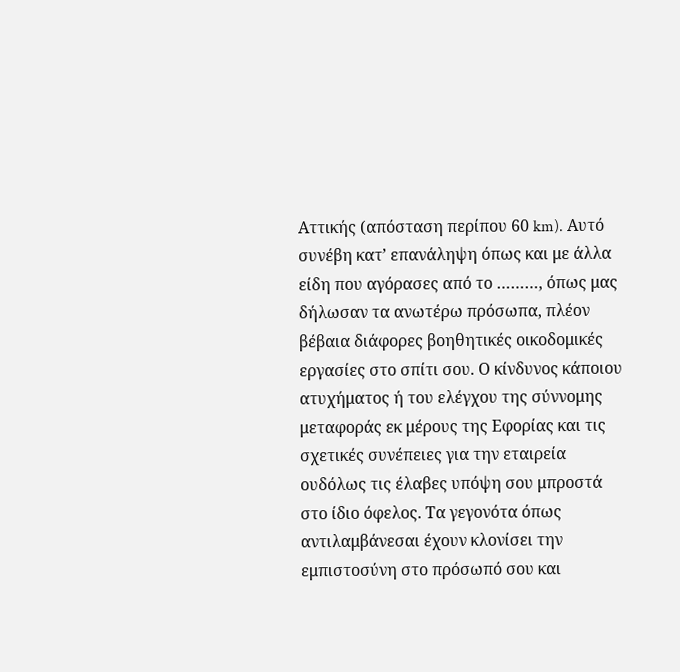Αττικής (απόσταση περίπου 60 km). Αυτό συνέβη κατ’ επανάληψη όπως και με άλλα είδη που αγόρασες από το ………, όπως μας δήλωσαν τα ανωτέρω πρόσωπα, πλέον βέβαια διάφορες βοηθητικές οικοδομικές εργασίες στο σπίτι σου. Ο κίνδυνος κάποιου ατυχήματος ή του ελέγχου της σύννομης μεταφοράς εκ μέρους της Εφορίας και τις σχετικές συνέπειες για την εταιρεία ουδόλως τις έλαβες υπόψη σου μπροστά στο ίδιο όφελος. Τα γεγονότα όπως αντιλαμβάνεσαι έχουν κλονίσει την εμπιστοσύνη στο πρόσωπό σου και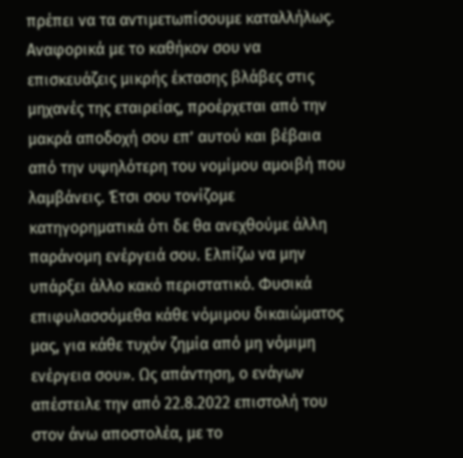πρέπει να τα αντιμετωπίσουμε καταλλήλως. Αναφορικά με το καθήκον σου να επισκευάζεις μικρής έκτασης βλάβες στις μηχανές της εταιρείας, προέρχεται από την μακρά αποδοχή σου επ’ αυτού και βέβαια από την υψηλότερη του νομίμου αμοιβή που λαμβάνεις. Έτσι σου τονίζομε κατηγορηματικά ότι δε θα ανεχθούμε άλλη παράνομη ενέργειά σου. Ελπίζω να μην υπάρξει άλλο κακό περιστατικό. Φυσικά επιφυλασσόμεθα κάθε νόμιμου δικαιώματος μας, για κάθε τυχόν ζημία από μη νόμιμη ενέργεια σου». Ως απάντηση, ο ενάγων απέστειλε την από 22.8.2022 επιστολή του στον άνω αποστολέα, με το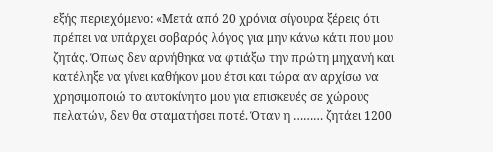εξής περιεχόμενο: «Μετά από 20 χρόνια σίγουρα ξέρεις ότι πρέπει να υπάρχει σοβαρός λόγος για μην κάνω κάτι που μου ζητάς. Όπως δεν αρνήθηκα να φτιάξω την πρώτη μηχανή και κατέληξε να γίνει καθήκον μου έτσι και τώρα αν αρχίσω να χρησιμοποιώ το αυτοκίνητο μου για επισκευές σε χώρους πελατών, δεν θα σταματήσει ποτέ. Όταν η ……… ζητάει 1200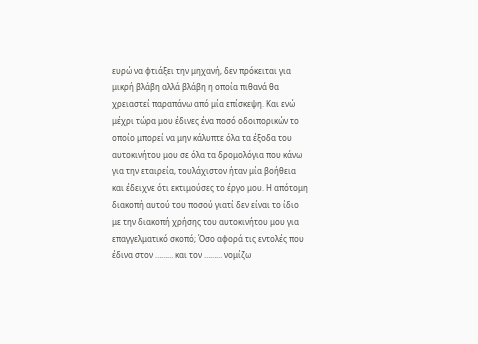ευρώ να φτιάξει την μηχανή, δεν πρόκειται για μικρή βλάβη αλλά βλάβη η οποία πιθανά θα χρειαστεί παραπάνω από μία επίσκεψη. Και ενώ μέχρι τώρα μου έδινες ένα ποσό οδοιπορικών το οποίο μπορεί να μην κάλυπτε όλα τα έξοδα του αυτοκινήτου μου σε όλα τα δρομολόγια που κάνω για την εταιρεία, τουλάχιστον ήταν μία βοήθεια και έδειχνε ότι εκτιμούσες το έργο μου. Η απότομη διακοπή αυτού του ποσού γιατί δεν είναι το ίδιο με την διακοπή χρήσης του αυτοκινήτου μου για επαγγελματικό σκοπό; Όσο αφορά τις εντολές που έδινα στον ……… και τον ……… νομίζω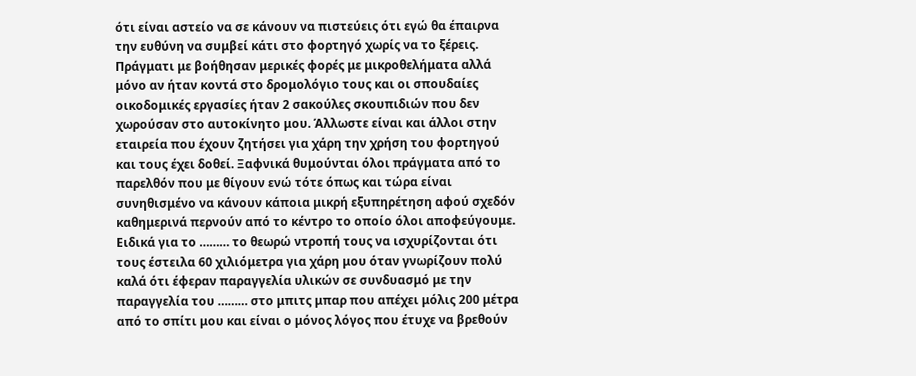ότι είναι αστείο να σε κάνουν να πιστεύεις ότι εγώ θα έπαιρνα την ευθύνη να συμβεί κάτι στο φορτηγό χωρίς να το ξέρεις. Πράγματι με βοήθησαν μερικές φορές με μικροθελήματα αλλά μόνο αν ήταν κοντά στο δρομολόγιο τους και οι σπουδαίες οικοδομικές εργασίες ήταν 2 σακούλες σκουπιδιών που δεν χωρούσαν στο αυτοκίνητο μου. Άλλωστε είναι και άλλοι στην εταιρεία που έχουν ζητήσει για χάρη την χρήση του φορτηγού και τους έχει δοθεί. Ξαφνικά θυμούνται όλοι πράγματα από το παρελθόν που με θίγουν ενώ τότε όπως και τώρα είναι συνηθισμένο να κάνουν κάποια μικρή εξυπηρέτηση αφού σχεδόν καθημερινά περνούν από το κέντρο το οποίο όλοι αποφεύγουμε. Ειδικά για το ……… το θεωρώ ντροπή τους να ισχυρίζονται ότι τους έστειλα 60 χιλιόμετρα για χάρη μου όταν γνωρίζουν πολύ καλά ότι έφεραν παραγγελία υλικών σε συνδυασμό με την παραγγελία του ……… στο μπιτς μπαρ που απέχει μόλις 200 μέτρα από το σπίτι μου και είναι ο μόνος λόγος που έτυχε να βρεθούν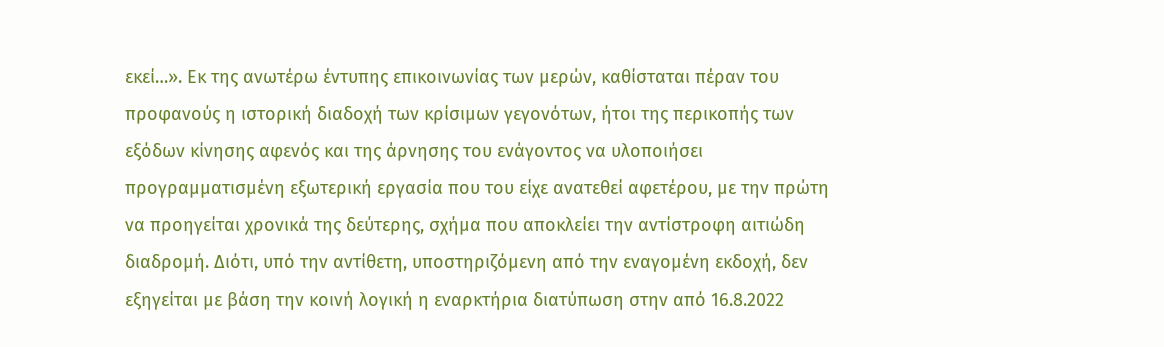εκεί…». Εκ της ανωτέρω έντυπης επικοινωνίας των μερών, καθίσταται πέραν του προφανούς η ιστορική διαδοχή των κρίσιμων γεγονότων, ήτοι της περικοπής των εξόδων κίνησης αφενός και της άρνησης του ενάγοντος να υλοποιήσει προγραμματισμένη εξωτερική εργασία που του είχε ανατεθεί αφετέρου, με την πρώτη να προηγείται χρονικά της δεύτερης, σχήμα που αποκλείει την αντίστροφη αιτιώδη διαδρομή. Διότι, υπό την αντίθετη, υποστηριζόμενη από την εναγομένη εκδοχή, δεν εξηγείται με βάση την κοινή λογική η εναρκτήρια διατύπωση στην από 16.8.2022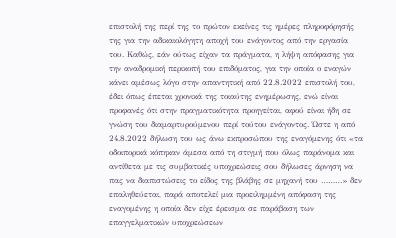επιστολή της περί της το πρώτον εκείνες τις ημέρες πληροφόρησής της για την αδικαιολόγητη αποχή του ενάγοντος από την εργασία του. Καθώς, εάν ούτως είχαν τα πράγματα, η λήψη απόφασης για την αναδρομική περικοπή του επιδόματος, για την οποία ο εναγών κάνει αμέσως λόγο στην απαντητική από 22.8.2022 επιστολή του, έδει όπως έπεται χρονικά της τοιαύτης ενημέρωσης, ενώ είναι προφανές ότι στην πραγματικότητα προηγείται, αφού είναι ήδη σε γνώση του διαμαρτυρούμενου περί τούτου ενάγοντος. Ώστε η από 24.8.2022 δήλωση του ως άνω εκπροσώπου της εναγόμενης ότι «τα οδοιπορικά κόπηκαν άμεσα από τη στιγμή που όλως παράνομα και αντίθετα με τις συμβατικές υποχρεώσεις σου δήλωσες άρνηση να πας να διαπιστώσεις το είδος της βλάβης σε μηχανή του ………» δεν επαληθεύεται, παρά αποτελεί μια προειλημμένη απόφαση της εναγομένης η οποία δεν είχε έρεισμα σε παράβαση των επαγγελματικών υποχρεώσεων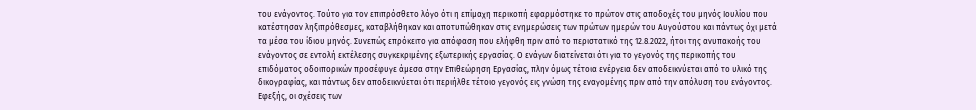του ενάγοντος. Τούτο για τον επιπρόσθετο λόγο ότι η επίμαχη περικοπή εφαρμόστηκε το πρώτον στις αποδοχές του μηνός Ιουλίου που κατέστησαν ληξιπρόθεσμες, καταβλήθηκαν και αποτυπώθηκαν στις ενημερώσεις των πρώτων ημερών του Αυγούστου και πάντως όχι μετά τα μέσα του ίδιου μηνός. Συνεπώς επρόκειτο για απόφαση που ελήφθη πριν από το περιστατικό της 12.8.2022, ήτοι της ανυπακοής του ενάγοντος σε εντολή εκτέλεσης συγκεκριμένης εξωτερικής εργασίας. Ο ενάγων διατείνεται ότι για το γεγονός της περικοπής του επιδόματος οδοιπορικών προσέφυγε άμεσα στην Επιθεώρηση Εργασίας, πλην όμως τέτοια ενέργεια δεν αποδεικνύεται από το υλικό της δικογραφίας, και πάντως δεν αποδεικνύεται ότι περιήλθε τέτοιο γεγονός εις γνώση της εναγομένης πριν από την απόλυση του ενάγοντος. Εφεξής, οι σχέσεις των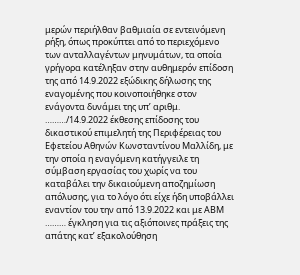μερών περιήλθαν βαθμιαία σε εντεινόμενη ρήξη, όπως προκύπτει από το περιεχόμενο των ανταλλαγέντων μηνυμάτων, τα οποία γρήγορα κατέληξαν στην αυθημερόν επίδοση της από 14.9.2022 εξώδικης δήλωσης της εναγομένης που κοινοποιήθηκε στον ενάγοντα δυνάμει της υπ’ αριθμ. ………/14.9.2022 έκθεσης επίδοσης του δικαστικού επιμελητή της Περιφέρειας του Εφετείου Αθηνών Κωνσταντίνου Μαλλίδη, με την οποία η εναγόμενη κατήγγειλε τη σύμβαση εργασίας του χωρίς να του καταβάλει την δικαιούμενη αποζημίωση απόλυσης, για το λόγο ότι είχε ήδη υποβάλλει εναντίον του την από 13.9.2022 και με ΑΒΜ ……… έγκληση για τις αξιόποινες πράξεις της απάτης κατ’ εξακολούθηση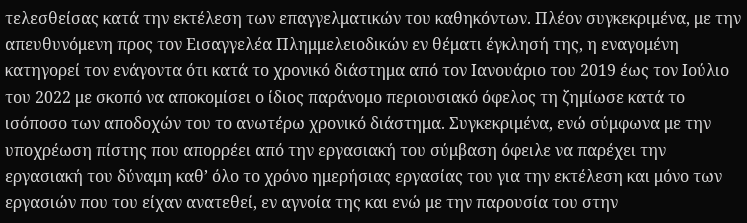τελεσθείσας κατά την εκτέλεση των επαγγελματικών του καθηκόντων. Πλέον συγκεκριμένα, με την απευθυνόμενη προς τον Εισαγγελέα Πλημμελειοδικών εν θέματι έγκλησή της, η εναγομένη κατηγορεί τον ενάγοντα ότι κατά το χρονικό διάστημα από τον Ιανουάριο του 2019 έως τον Ιούλιο του 2022 με σκοπό να αποκομίσει ο ίδιος παράνομο περιουσιακό όφελος τη ζημίωσε κατά το ισόποσο των αποδοχών του το ανωτέρω χρονικό διάστημα. Συγκεκριμένα, ενώ σύμφωνα με την υποχρέωση πίστης που απορρέει από την εργασιακή του σύμβαση όφειλε να παρέχει την εργασιακή του δύναμη καθ’ όλο το χρόνο ημερήσιας εργασίας του για την εκτέλεση και μόνο των εργασιών που του είχαν ανατεθεί, εν αγνοία της και ενώ με την παρουσία του στην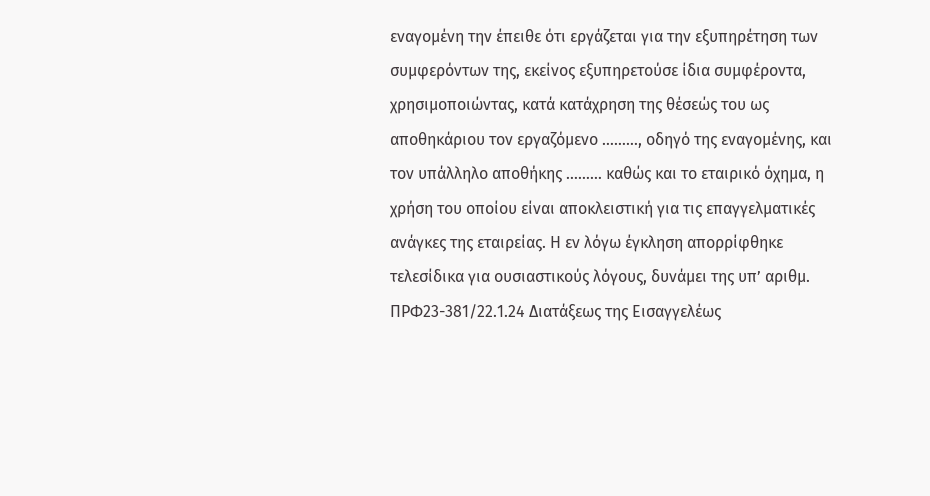εναγομένη την έπειθε ότι εργάζεται για την εξυπηρέτηση των συμφερόντων της, εκείνος εξυπηρετούσε ίδια συμφέροντα, χρησιμοποιώντας, κατά κατάχρηση της θέσεώς του ως αποθηκάριου τον εργαζόμενο ………, οδηγό της εναγομένης, και τον υπάλληλο αποθήκης ……… καθώς και το εταιρικό όχημα, η χρήση του οποίου είναι αποκλειστική για τις επαγγελματικές ανάγκες της εταιρείας. Η εν λόγω έγκληση απορρίφθηκε τελεσίδικα για ουσιαστικούς λόγους, δυνάμει της υπ’ αριθμ. ΠΡΦ23-381/22.1.24 Διατάξεως της Εισαγγελέως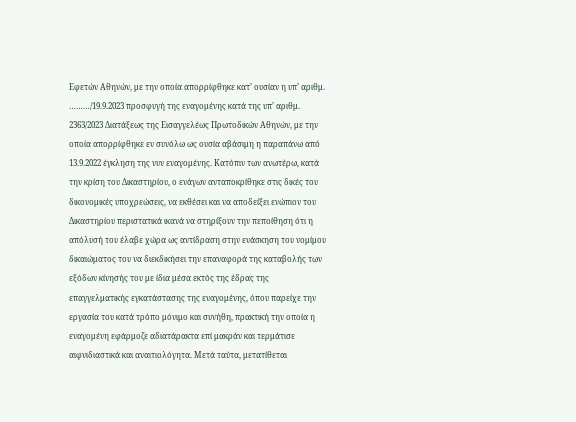Εφετών Αθηνών, με την οποία απορρίφθηκε κατ’ ουσίαν η υπ’ αριθμ. ………/19.9.2023 προσφυγή της εναγομένης κατά της υπ’ αριθμ. 2363/2023 Διατάξεως της Εισαγγελέως Πρωτοδικών Αθηνών, με την οποία απορρίφθηκε εν συνόλω ως ουσία αβάσιμη η παραπάνω από 13.9.2022 έγκληση της νυν εναγομένης. Κατόπιν των ανωτέρω, κατά την κρίση του Δικαστηρίου, ο ενάγων ανταποκρίθηκε στις δικές του δικονομικές υποχρεώσεις, να εκθέσει και να αποδείξει ενώπιον του Δικαστηρίου περιστατικά ικανά να στηρίξουν την πεποίθηση ότι η απόλυσή του έλαβε χώρα ως αντίδραση στην ενάσκηση του νομίμου δικαιώματος του να διεκδικήσει την επαναφορά της καταβολής των εξόδων κίνησής του με ίδια μέσα εκτός της έδρας της επαγγελματικής εγκατάστασης της εναγομένης, όπου παρείχε την εργασία του κατά τρόπο μόνιμο και συνήθη, πρακτική την οποία η εναγομένη εφάρμοζε αδιατάρακτα επί μακράν και τερμάτισε αιφνιδιαστικά και αναιτιολόγητα. Μετά ταύτα, μετατίθεται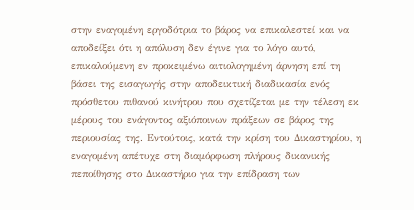στην εναγομένη εργοδότρια το βάρος να επικαλεστεί και να αποδείξει ότι η απόλυση δεν έγινε για το λόγο αυτό, επικαλούμενη εν προκειμένω αιτιολογημένη άρνηση επί τη βάσει της εισαγωγής στην αποδεικτική διαδικασία ενός πρόσθετου πιθανού κινήτρου που σχετίζεται με την τέλεση εκ μέρους του ενάγοντος αξιόποινων πράξεων σε βάρος της περιουσίας της. Εντούτοις, κατά την κρίση του Δικαστηρίου, η εναγομένη απέτυχε στη διαμόρφωση πλήρους δικανικής πεποίθησης στο Δικαστήριο για την επίδραση των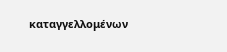καταγγελλομένων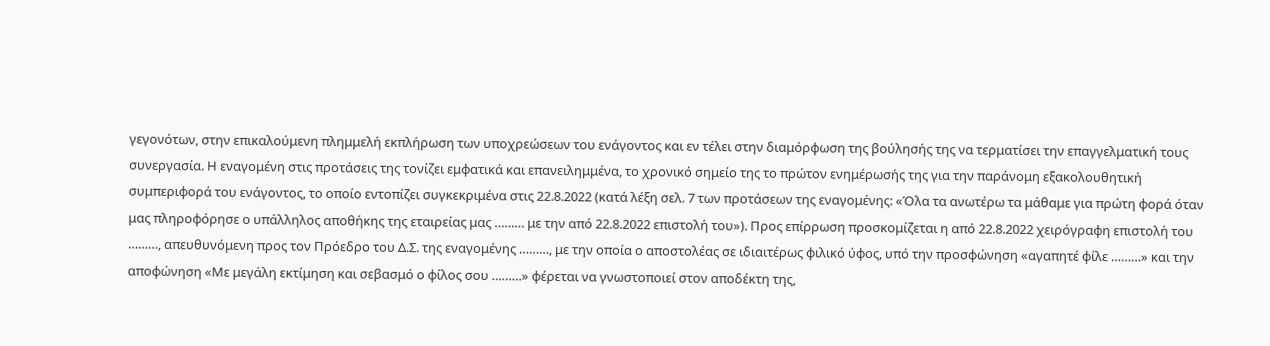γεγονότων, στην επικαλούμενη πλημμελή εκπλήρωση των υποχρεώσεων του ενάγοντος και εν τέλει στην διαμόρφωση της βούλησής της να τερματίσει την επαγγελματική τους συνεργασία. Η εναγομένη στις προτάσεις της τονίζει εμφατικά και επανειλημμένα, το χρονικό σημείο της το πρώτον ενημέρωσής της για την παράνομη εξακολουθητική συμπεριφορά του ενάγοντος, το οποίο εντοπίζει συγκεκριμένα στις 22.8.2022 (κατά λέξη σελ. 7 των προτάσεων της εναγομένης: «Όλα τα ανωτέρω τα μάθαμε για πρώτη φορά όταν μας πληροφόρησε ο υπάλληλος αποθήκης της εταιρείας μας ……… με την από 22.8.2022 επιστολή του»). Προς επίρρωση προσκομίζεται η από 22.8.2022 χειρόγραφη επιστολή του ………, απευθυνόμενη προς τον Πρόεδρο του Δ.Σ. της εναγομένης ………, με την οποία ο αποστολέας σε ιδιαιτέρως φιλικό ύφος, υπό την προσφώνηση «αγαπητέ φίλε ………» και την αποφώνηση «Με μεγάλη εκτίμηση και σεβασμό ο φίλος σου ………» φέρεται να γνωστοποιεί στον αποδέκτη της,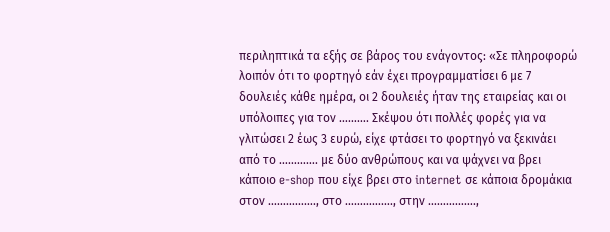περιληπτικά τα εξής σε βάρος του ενάγοντος: «Σε πληροφορώ λοιπόν ότι το φορτηγό εάν έχει προγραμματίσει 6 με 7 δουλειές κάθε ημέρα, οι 2 δουλειές ήταν της εταιρείας και οι υπόλοιπες για τον ………. Σκέψου ότι πολλές φορές για να γλιτώσει 2 έως 3 ευρώ, είχε φτάσει το φορτηγό να ξεκινάει από το …………. με δύο ανθρώπους και να ψάχνει να βρει κάποιο e-shop που είχε βρει στο internet σε κάποια δρομάκια στον ……………., στο ……………., στην …………….,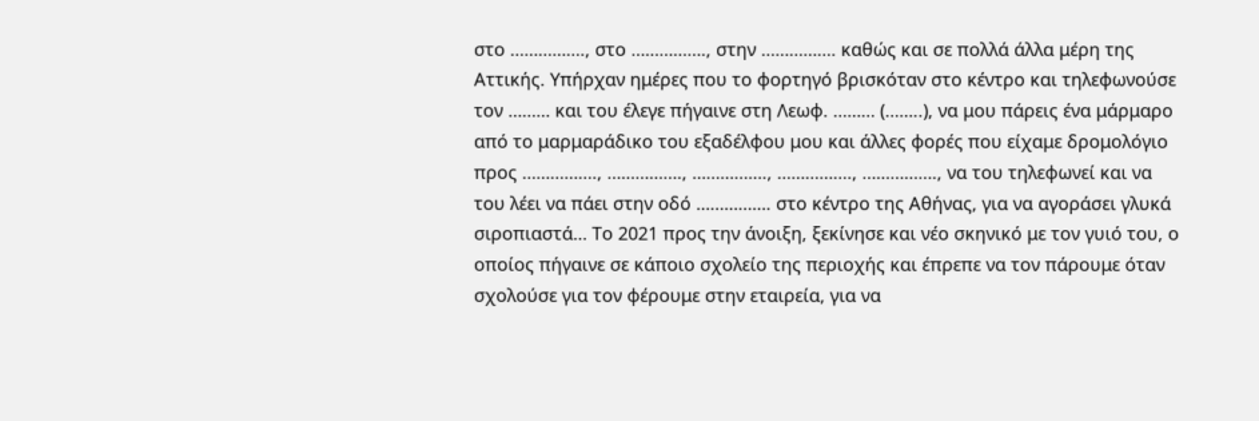στο ……………., στο ……………., στην ……………. καθώς και σε πολλά άλλα μέρη της Αττικής. Υπήρχαν ημέρες που το φορτηγό βρισκόταν στο κέντρο και τηλεφωνούσε τον ……… και του έλεγε πήγαινε στη Λεωφ. ……… (……..), να μου πάρεις ένα μάρμαρο από το μαρμαράδικο του εξαδέλφου μου και άλλες φορές που είχαμε δρομολόγιο προς ……………., ……………., ……………., ……………., ……………., να του τηλεφωνεί και να του λέει να πάει στην οδό ……………. στο κέντρο της Αθήνας, για να αγοράσει γλυκά σιροπιαστά… Το 2021 προς την άνοιξη, ξεκίνησε και νέο σκηνικό με τον γυιό του, ο οποίος πήγαινε σε κάποιο σχολείο της περιοχής και έπρεπε να τον πάρουμε όταν σχολούσε για τον φέρουμε στην εταιρεία, για να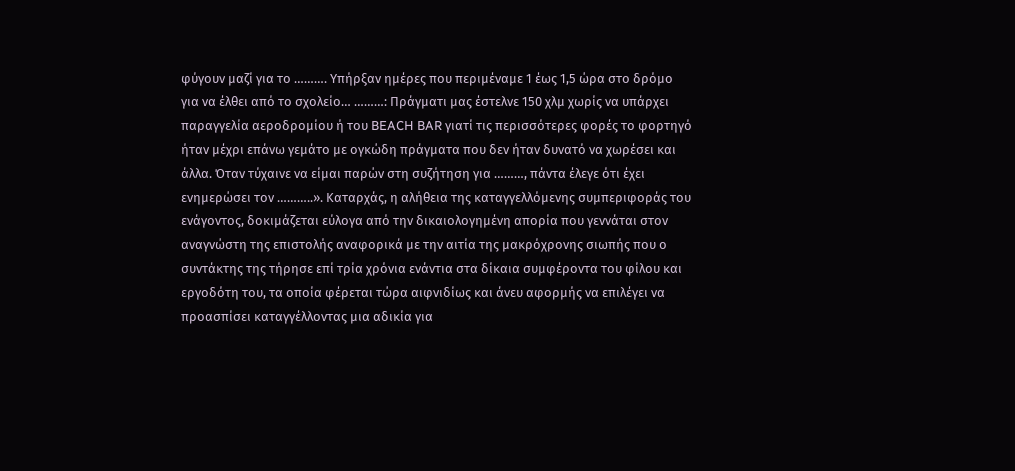φύγουν μαζί για το ………. Υπήρξαν ημέρες που περιμέναμε 1 έως 1,5 ώρα στο δρόμο για να έλθει από το σχολείο… ………: Πράγματι μας έστελνε 150 χλμ χωρίς να υπάρχει παραγγελία αεροδρομίου ή του BEACH BAR γιατί τις περισσότερες φορές το φορτηγό ήταν μέχρι επάνω γεμάτο με ογκώδη πράγματα που δεν ήταν δυνατό να χωρέσει και άλλα. Όταν τύχαινε να είμαι παρών στη συζήτηση για ………, πάντα έλεγε ότι έχει ενημερώσει τον ………..». Καταρχάς, η αλήθεια της καταγγελλόμενης συμπεριφοράς του ενάγοντος, δοκιμάζεται εύλογα από την δικαιολογημένη απορία που γεννάται στον αναγνώστη της επιστολής αναφορικά με την αιτία της μακρόχρονης σιωπής που ο συντάκτης της τήρησε επί τρία χρόνια ενάντια στα δίκαια συμφέροντα του φίλου και εργοδότη του, τα οποία φέρεται τώρα αιφνιδίως και άνευ αφορμής να επιλέγει να προασπίσει καταγγέλλοντας μια αδικία για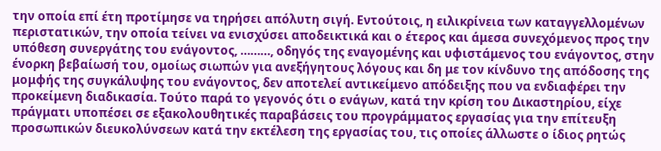την οποία επί έτη προτίμησε να τηρήσει απόλυτη σιγή. Εντούτοις, η ειλικρίνεια των καταγγελλομένων περιστατικών, την οποία τείνει να ενισχύσει αποδεικτικά και ο έτερος και άμεσα συνεχόμενος προς την υπόθεση συνεργάτης του ενάγοντος, ………, οδηγός της εναγομένης και υφιστάμενος του ενάγοντος, στην ένορκη βεβαίωσή του, ομοίως σιωπών για ανεξήγητους λόγους και δη με τον κίνδυνο της απόδοσης της μομφής της συγκάλυψης του ενάγοντος, δεν αποτελεί αντικείμενο απόδειξης που να ενδιαφέρει την προκείμενη διαδικασία. Τούτο παρά το γεγονός ότι ο ενάγων, κατά την κρίση του Δικαστηρίου, είχε πράγματι υποπέσει σε εξακολουθητικές παραβάσεις του προγράμματος εργασίας για την επίτευξη προσωπικών διευκολύνσεων κατά την εκτέλεση της εργασίας του, τις οποίες άλλωστε ο ίδιος ρητώς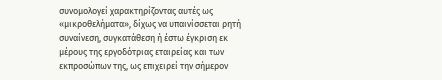συνομολογεί χαρακτηρίζοντας αυτές ως «μικροθελήματα», δίχως να υπαινίσσεται ρητή συναίνεση, συγκατάθεση ή έστω έγκριση εκ μέρους της εργοδότριας εταιρείας και των εκπροσώπων της, ως επιχειρεί την σήμερον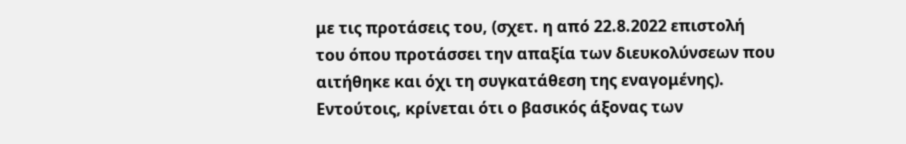με τις προτάσεις του, (σχετ. η από 22.8.2022 επιστολή του όπου προτάσσει την απαξία των διευκολύνσεων που αιτήθηκε και όχι τη συγκατάθεση της εναγομένης). Εντούτοις, κρίνεται ότι ο βασικός άξονας των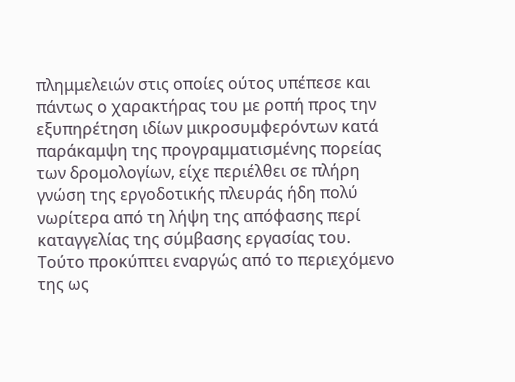πλημμελειών στις οποίες ούτος υπέπεσε και πάντως ο χαρακτήρας του με ροπή προς την εξυπηρέτηση ιδίων μικροσυμφερόντων κατά παράκαμψη της προγραμματισμένης πορείας των δρομολογίων, είχε περιέλθει σε πλήρη γνώση της εργοδοτικής πλευράς ήδη πολύ νωρίτερα από τη λήψη της απόφασης περί καταγγελίας της σύμβασης εργασίας του. Τούτο προκύπτει εναργώς από το περιεχόμενο της ως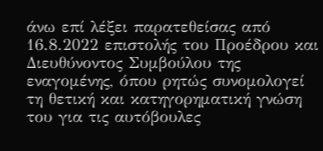άνω επί λέξει παρατεθείσας από 16.8.2022 επιστολής του Προέδρου και Διευθύνοντος Συμβούλου της εναγομένης, όπου ρητώς συνομολογεί τη θετική και κατηγορηματική γνώση του για τις αυτόβουλες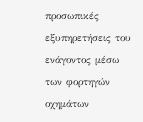προσωπικές εξυπηρετήσεις του ενάγοντος μέσω των φορτηγών οχημάτων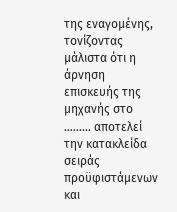της εναγομένης, τονίζοντας μάλιστα ότι η άρνηση επισκευής της μηχανής στο ……… αποτελεί την κατακλείδα σειράς προϋφιστάμενων και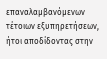επαναλαμβανόμενων τέτοιων εξυπηρετήσεων, ήτοι αποδίδοντας στην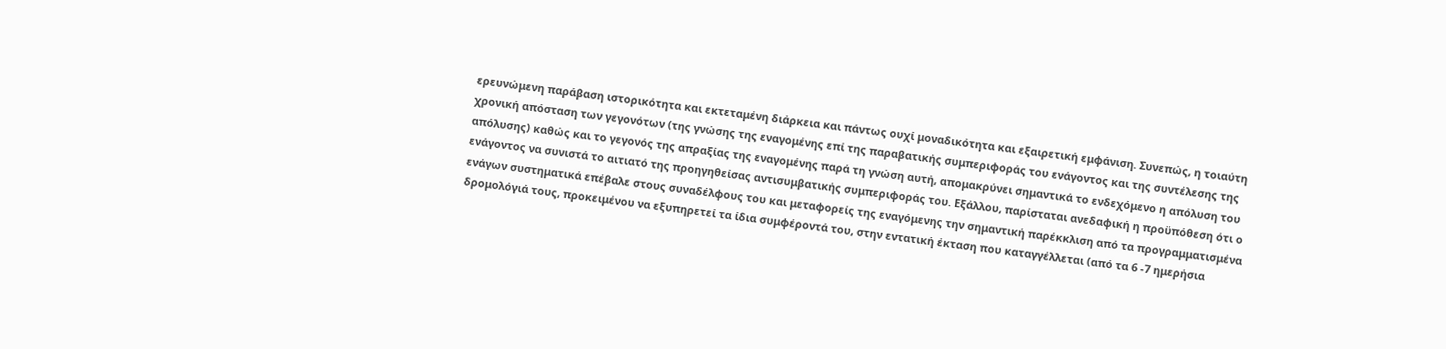ερευνώμενη παράβαση ιστορικότητα και εκτεταμένη διάρκεια και πάντως ουχί μοναδικότητα και εξαιρετική εμφάνιση. Συνεπώς, η τοιαύτη χρονική απόσταση των γεγονότων (της γνώσης της εναγομένης επί της παραβατικής συμπεριφοράς του ενάγοντος και της συντέλεσης της απόλυσης) καθώς και το γεγονός της απραξίας της εναγομένης παρά τη γνώση αυτή, απομακρύνει σημαντικά το ενδεχόμενο η απόλυση του ενάγοντος να συνιστά το αιτιατό της προηγηθείσας αντισυμβατικής συμπεριφοράς του. Εξάλλου, παρίσταται ανεδαφική η προϋπόθεση ότι ο ενάγων συστηματικά επέβαλε στους συναδέλφους του και μεταφορείς της εναγόμενης την σημαντική παρέκκλιση από τα προγραμματισμένα δρομολόγιά τους, προκειμένου να εξυπηρετεί τα ίδια συμφέροντά του, στην εντατική έκταση που καταγγέλλεται (από τα 6 -7 ημερήσια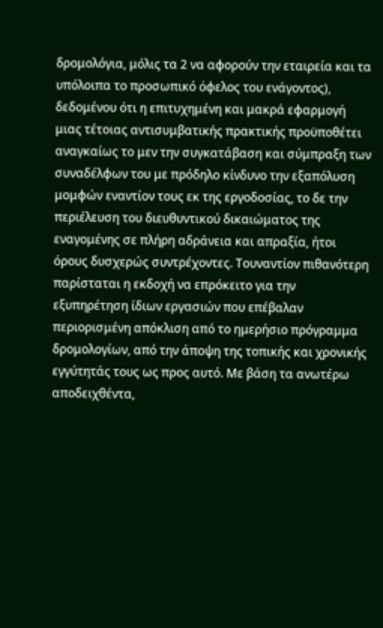δρομολόγια, μόλις τα 2 να αφορούν την εταιρεία και τα υπόλοιπα το προσωπικό όφελος του ενάγοντος), δεδομένου ότι η επιτυχημένη και μακρά εφαρμογή μιας τέτοιας αντισυμβατικής πρακτικής προϋποθέτει αναγκαίως το μεν την συγκατάβαση και σύμπραξη των συναδέλφων του με πρόδηλο κίνδυνο την εξαπόλυση μομφών εναντίον τους εκ της εργοδοσίας, το δε την περιέλευση του διευθυντικού δικαιώματος της εναγομένης σε πλήρη αδράνεια και απραξία, ήτοι όρους δυσχερώς συντρέχοντες. Τουναντίον πιθανότερη παρίσταται η εκδοχή να επρόκειτο για την εξυπηρέτηση ίδιων εργασιών που επέβαλαν περιορισμένη απόκλιση από το ημερήσιο πρόγραμμα δρομολογίων, από την άποψη της τοπικής και χρονικής εγγύτητάς τους ως προς αυτό. Με βάση τα ανωτέρω αποδειχθέντα,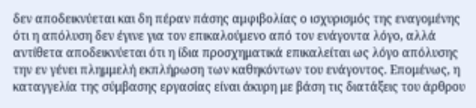δεν αποδεικνύεται και δη πέραν πάσης αμφιβολίας ο ισχυρισμός της εναγομένης ότι η απόλυση δεν έγινε για τον επικαλούμενο από τον ενάγοντα λόγο, αλλά αντίθετα αποδεικνύεται ότι η ίδια προσχηματικά επικαλείται ως λόγο απόλυσης την εν γένει πλημμελή εκπλήρωση των καθηκόντων του ενάγοντος. Επομένως, η καταγγελία της σύμβασης εργασίας είναι άκυρη με βάση τις διατάξεις του άρθρου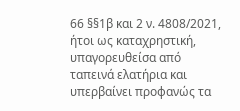66 §§1β και 2 ν. 4808/2021, ήτοι ως καταχρηστική, υπαγορευθείσα από ταπεινά ελατήρια και υπερβαίνει προφανώς τα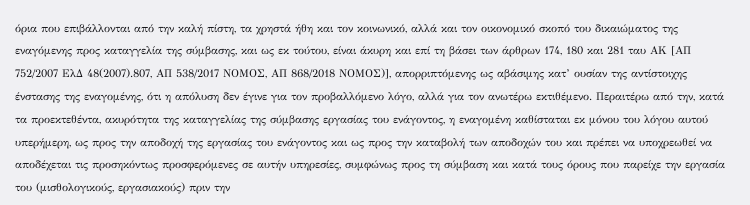όρια που επιβάλλονται από την καλή πίστη, τα χρηστά ήθη και τον κοινωνικό, αλλά και τον οικονομικό σκοπό του δικαιώματος της εναγόμενης προς καταγγελία της σύμβασης, και ως εκ τούτου, είναι άκυρη και επί τη βάσει των άρθρων 174, 180 και 281 ταυ ΑΚ [ΑΠ 752/2007 ΕλΔ 48(2007).807, ΑΠ 538/2017 ΝΟΜΟΣ, ΑΠ 868/2018 ΝΟΜΟΣ)], απορριπτόμενης ως αβάσιμης κατ’ ουσίαν της αντίστοιχης ένστασης της εναγομένης, ότι η απόλυση δεν έγινε για τον προβαλλόμενο λόγο, αλλά για τον ανωτέρω εκτιθέμενο. Περαιτέρω από την, κατά τα προεκτεθέντα, ακυρότητα της καταγγελίας της σύμβασης εργασίας του ενάγοντος, η εναγομένη καθίσταται εκ μόνου του λόγου αυτού υπερήμερη, ως προς την αποδοχή της εργασίας του ενάγοντος και ως προς την καταβολή των αποδοχών του και πρέπει να υποχρεωθεί να αποδέχεται τις προσηκόντως προσφερόμενες σε αυτήν υπηρεσίες, συμφώνως προς τη σύμβαση και κατά τους όρους που παρείχε την εργασία του (μισθολογικούς, εργασιακούς) πριν την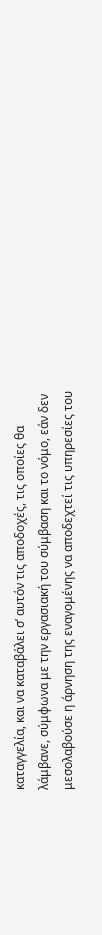καταγγελία, και να καταβάλει σ’ αυτόν τις αποδοχές, τις οποίες θα λάμβανε, σύμφωνα με την εργασιακή του σύμβαση και το νόμο, εάν δεν μεσολαβούσε η άρνηση της εναγομένης να αποδεχτεί τις υπηρεσίες του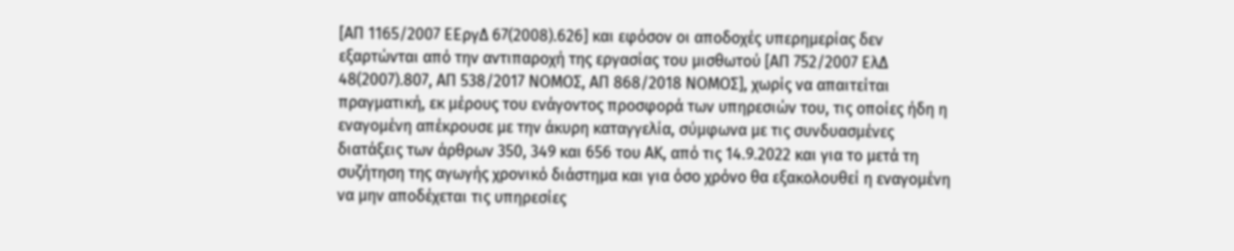[ΑΠ 1165/2007 ΕΕργΔ 67(2008).626] και εφόσον οι αποδοχές υπερημερίας δεν εξαρτώνται από την αντιπαροχή της εργασίας του μισθωτού [ΑΠ 752/2007 ΕλΔ 48(2007).807, ΑΠ 538/2017 ΝΟΜΟΣ, ΑΠ 868/2018 ΝΟΜΟΣ], χωρίς να απαιτείται πραγματική, εκ μέρους του ενάγοντος προσφορά των υπηρεσιών του, τις οποίες ήδη η εναγομένη απέκρουσε με την άκυρη καταγγελία, σύμφωνα με τις συνδυασμένες διατάξεις των άρθρων 350, 349 και 656 του ΑΚ, από τις 14.9.2022 και για το μετά τη συζήτηση της αγωγής χρονικό διάστημα και για όσο χρόνο θα εξακολουθεί η εναγομένη να μην αποδέχεται τις υπηρεσίες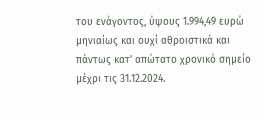του ενάγοντος, ύψους 1.994,49 ευρώ μηνιαίως και ουχί αθροιστικά και πάντως κατ’ απώτατο χρονικό σημείο μέχρι τις 31.12.2024.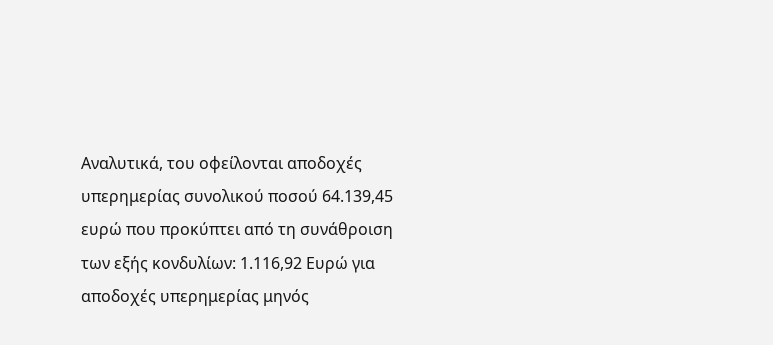Αναλυτικά, του οφείλονται αποδοχές υπερημερίας συνολικού ποσού 64.139,45 ευρώ που προκύπτει από τη συνάθροιση των εξής κονδυλίων: 1.116,92 Ευρώ για αποδοχές υπερημερίας μηνός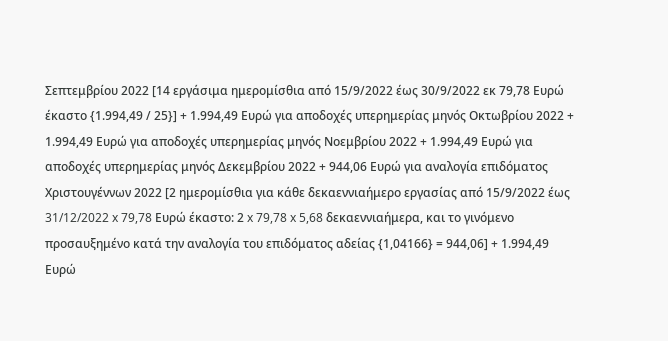Σεπτεμβρίου 2022 [14 εργάσιμα ημερομίσθια από 15/9/2022 έως 30/9/2022 εκ 79,78 Ευρώ έκαστο {1.994,49 / 25}] + 1.994,49 Ευρώ για αποδοχές υπερημερίας μηνός Οκτωβρίου 2022 + 1.994,49 Ευρώ για αποδοχές υπερημερίας μηνός Νοεμβρίου 2022 + 1.994,49 Ευρώ για αποδοχές υπερημερίας μηνός Δεκεμβρίου 2022 + 944,06 Ευρώ για αναλογία επιδόματος Χριστουγέννων 2022 [2 ημερομίσθια για κάθε δεκαεννιαήμερο εργασίας από 15/9/2022 έως 31/12/2022 x 79,78 Ευρώ έκαστο: 2 x 79,78 x 5,68 δεκαεννιαήμερα, και το γινόμενο προσαυξημένο κατά την αναλογία του επιδόματος αδείας {1,04166} = 944,06] + 1.994,49 Ευρώ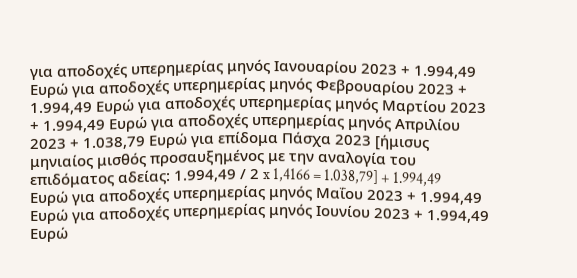για αποδοχές υπερημερίας μηνός Ιανουαρίου 2023 + 1.994,49 Ευρώ για αποδοχές υπερημερίας μηνός Φεβρουαρίου 2023 + 1.994,49 Ευρώ για αποδοχές υπερημερίας μηνός Μαρτίου 2023 + 1.994,49 Ευρώ για αποδοχές υπερημερίας μηνός Απριλίου 2023 + 1.038,79 Ευρώ για επίδομα Πάσχα 2023 [ήμισυς μηνιαίος μισθός προσαυξημένος με την αναλογία του επιδόματος αδείας: 1.994,49 / 2 x 1,4166 = 1.038,79] + 1.994,49 Ευρώ για αποδοχές υπερημερίας μηνός Μαΐου 2023 + 1.994,49 Ευρώ για αποδοχές υπερημερίας μηνός Ιουνίου 2023 + 1.994,49 Ευρώ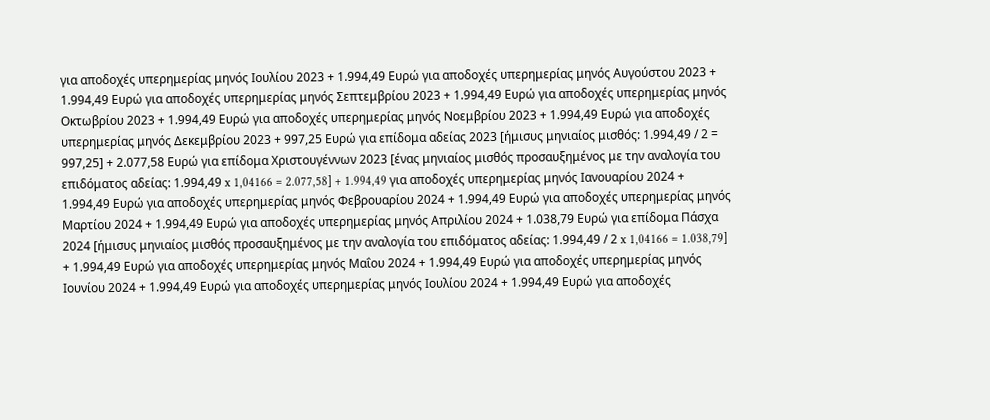για αποδοχές υπερημερίας μηνός Ιουλίου 2023 + 1.994,49 Ευρώ για αποδοχές υπερημερίας μηνός Αυγούστου 2023 + 1.994,49 Ευρώ για αποδοχές υπερημερίας μηνός Σεπτεμβρίου 2023 + 1.994,49 Ευρώ για αποδοχές υπερημερίας μηνός Οκτωβρίου 2023 + 1.994,49 Ευρώ για αποδοχές υπερημερίας μηνός Νοεμβρίου 2023 + 1.994,49 Ευρώ για αποδοχές υπερημερίας μηνός Δεκεμβρίου 2023 + 997,25 Ευρώ για επίδομα αδείας 2023 [ήμισυς μηνιαίος μισθός: 1.994,49 / 2 = 997,25] + 2.077,58 Ευρώ για επίδομα Χριστουγέννων 2023 [ένας μηνιαίος μισθός προσαυξημένος με την αναλογία του επιδόματος αδείας: 1.994,49 x 1,04166 = 2.077,58] + 1.994,49 για αποδοχές υπερημερίας μηνός Ιανουαρίου 2024 + 1.994,49 Ευρώ για αποδοχές υπερημερίας μηνός Φεβρουαρίου 2024 + 1.994,49 Ευρώ για αποδοχές υπερημερίας μηνός Μαρτίου 2024 + 1.994,49 Ευρώ για αποδοχές υπερημερίας μηνός Απριλίου 2024 + 1.038,79 Ευρώ για επίδομα Πάσχα 2024 [ήμισυς μηνιαίος μισθός προσαυξημένος με την αναλογία του επιδόματος αδείας: 1.994,49 / 2 x 1,04166 = 1.038,79] + 1.994,49 Ευρώ για αποδοχές υπερημερίας μηνός Μαΐου 2024 + 1.994,49 Ευρώ για αποδοχές υπερημερίας μηνός Ιουνίου 2024 + 1.994,49 Ευρώ για αποδοχές υπερημερίας μηνός Ιουλίου 2024 + 1.994,49 Ευρώ για αποδοχές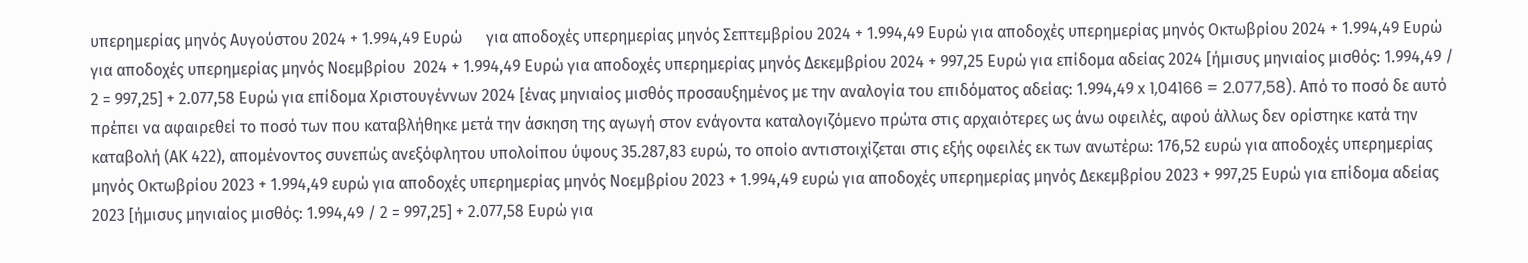υπερημερίας μηνός Αυγούστου 2024 + 1.994,49 Ευρώ      για αποδοχές υπερημερίας μηνός Σεπτεμβρίου 2024 + 1.994,49 Ευρώ για αποδοχές υπερημερίας μηνός Οκτωβρίου 2024 + 1.994,49 Ευρώ για αποδοχές υπερημερίας μηνός Νοεμβρίου  2024 + 1.994,49 Ευρώ για αποδοχές υπερημερίας μηνός Δεκεμβρίου 2024 + 997,25 Ευρώ για επίδομα αδείας 2024 [ήμισυς μηνιαίος μισθός: 1.994,49 / 2 = 997,25] + 2.077,58 Ευρώ για επίδομα Χριστουγέννων 2024 [ένας μηνιαίος μισθός προσαυξημένος με την αναλογία του επιδόματος αδείας: 1.994,49 x 1,04166 = 2.077,58). Από το ποσό δε αυτό πρέπει να αφαιρεθεί το ποσό των που καταβλήθηκε μετά την άσκηση της αγωγή στον ενάγοντα καταλογιζόμενο πρώτα στις αρχαιότερες ως άνω οφειλές, αφού άλλως δεν ορίστηκε κατά την καταβολή (ΑΚ 422), απομένοντος συνεπώς ανεξόφλητου υπολοίπου ύψους 35.287,83 ευρώ, το οποίο αντιστοιχίζεται στις εξής οφειλές εκ των ανωτέρω: 176,52 ευρώ για αποδοχές υπερημερίας μηνός Οκτωβρίου 2023 + 1.994,49 ευρώ για αποδοχές υπερημερίας μηνός Νοεμβρίου 2023 + 1.994,49 ευρώ για αποδοχές υπερημερίας μηνός Δεκεμβρίου 2023 + 997,25 Ευρώ για επίδομα αδείας 2023 [ήμισυς μηνιαίος μισθός: 1.994,49 / 2 = 997,25] + 2.077,58 Ευρώ για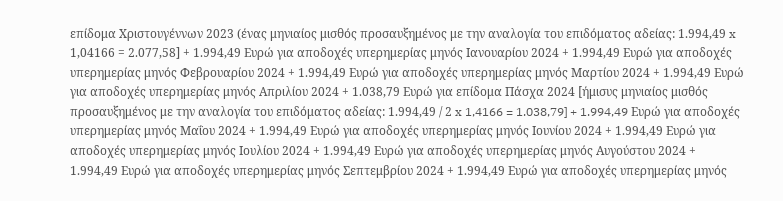επίδομα Χριστουγέννων 2023 (ένας μηνιαίος μισθός προσαυξημένος με την αναλογία του επιδόματος αδείας: 1.994,49 x 1,04166 = 2.077,58] + 1.994,49 Ευρώ για αποδοχές υπερημερίας μηνός Ιανουαρίου 2024 + 1.994,49 Ευρώ για αποδοχές υπερημερίας μηνός Φεβρουαρίου 2024 + 1.994,49 Ευρώ για αποδοχές υπερημερίας μηνός Μαρτίου 2024 + 1.994,49 Ευρώ για αποδοχές υπερημερίας μηνός Απριλίου 2024 + 1.038,79 Ευρώ για επίδομα Πάσχα 2024 [ήμισυς μηνιαίος μισθός προσαυξημένος με την αναλογία του επιδόματος αδείας: 1.994,49 / 2 x 1,4166 = 1.038,79] + 1.994,49 Ευρώ για αποδοχές υπερημερίας μηνός Μαΐου 2024 + 1.994,49 Ευρώ για αποδοχές υπερημερίας μηνός Ιουνίου 2024 + 1.994,49 Ευρώ για αποδοχές υπερημερίας μηνός Ιουλίου 2024 + 1.994,49 Ευρώ για αποδοχές υπερημερίας μηνός Αυγούστου 2024 + 1.994,49 Ευρώ για αποδοχές υπερημερίας μηνός Σεπτεμβρίου 2024 + 1.994,49 Ευρώ για αποδοχές υπερημερίας μηνός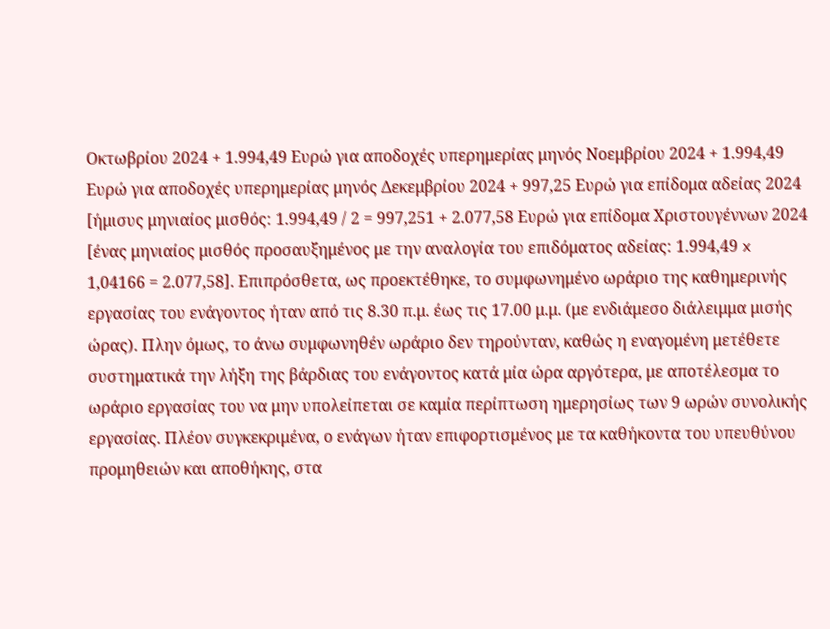Οκτωβρίου 2024 + 1.994,49 Ευρώ για αποδοχές υπερημερίας μηνός Νοεμβρίου 2024 + 1.994,49 Ευρώ για αποδοχές υπερημερίας μηνός Δεκεμβρίου 2024 + 997,25 Ευρώ για επίδομα αδείας 2024 [ήμισυς μηνιαίος μισθός: 1.994,49 / 2 = 997,251 + 2.077,58 Ευρώ για επίδομα Χριστουγέννων 2024 [ένας μηνιαίος μισθός προσαυξημένος με την αναλογία του επιδόματος αδείας: 1.994,49 x 1,04166 = 2.077,58]. Επιπρόσθετα, ως προεκτέθηκε, το συμφωνημένο ωράριο της καθημερινής εργασίας του ενάγοντος ήταν από τις 8.30 π.μ. έως τις 17.00 μ.μ. (με ενδιάμεσο διάλειμμα μισής ώρας). Πλην όμως, το άνω συμφωνηθέν ωράριο δεν τηρούνταν, καθώς η εναγομένη μετέθετε συστηματικά την λήξη της βάρδιας του ενάγοντος κατά μία ώρα αργότερα, με αποτέλεσμα το ωράριο εργασίας του να μην υπολείπεται σε καμία περίπτωση ημερησίως των 9 ωρών συνολικής εργασίας. Πλέον συγκεκριμένα, ο ενάγων ήταν επιφορτισμένος με τα καθήκοντα του υπευθύνου προμηθειών και αποθήκης, στα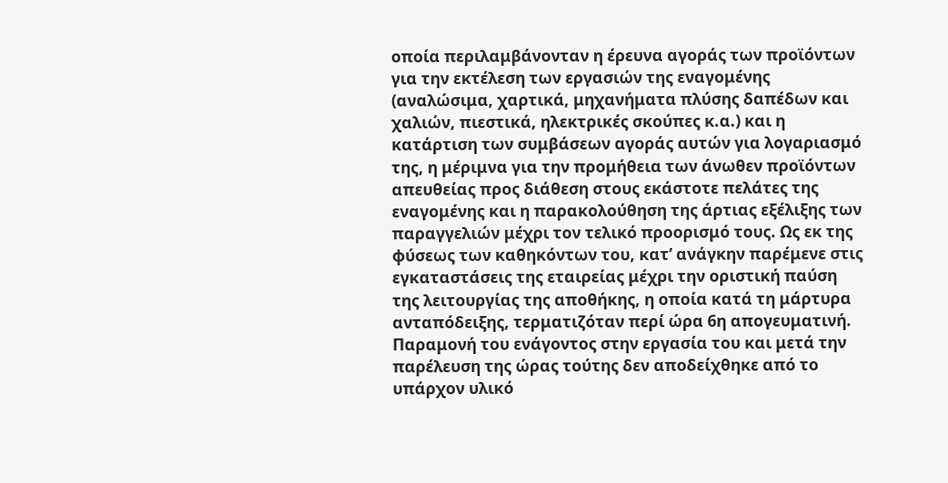οποία περιλαμβάνονταν η έρευνα αγοράς των προϊόντων για την εκτέλεση των εργασιών της εναγομένης (αναλώσιμα, χαρτικά, μηχανήματα πλύσης δαπέδων και χαλιών, πιεστικά, ηλεκτρικές σκούπες κ.α.) και η κατάρτιση των συμβάσεων αγοράς αυτών για λογαριασμό της, η μέριμνα για την προμήθεια των άνωθεν προϊόντων απευθείας προς διάθεση στους εκάστοτε πελάτες της εναγομένης και η παρακολούθηση της άρτιας εξέλιξης των παραγγελιών μέχρι τον τελικό προορισμό τους. Ως εκ της φύσεως των καθηκόντων του, κατ’ ανάγκην παρέμενε στις εγκαταστάσεις της εταιρείας μέχρι την οριστική παύση της λειτουργίας της αποθήκης, η οποία κατά τη μάρτυρα ανταπόδειξης, τερματιζόταν περί ώρα 6η απογευματινή. Παραμονή του ενάγοντος στην εργασία του και μετά την παρέλευση της ώρας τούτης δεν αποδείχθηκε από το υπάρχον υλικό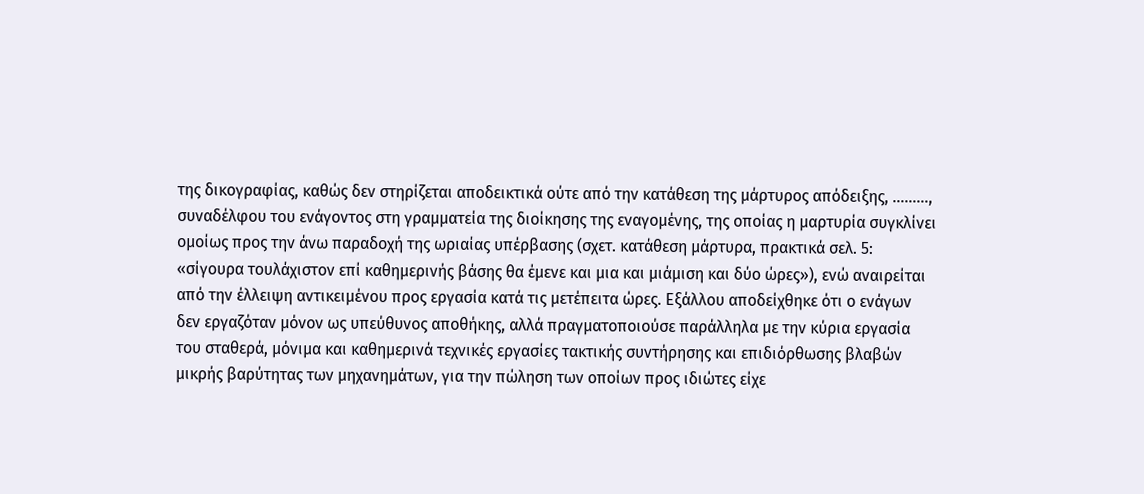της δικογραφίας, καθώς δεν στηρίζεται αποδεικτικά ούτε από την κατάθεση της μάρτυρος απόδειξης, ………, συναδέλφου του ενάγοντος στη γραμματεία της διοίκησης της εναγομένης, της οποίας η μαρτυρία συγκλίνει ομοίως προς την άνω παραδοχή της ωριαίας υπέρβασης (σχετ. κατάθεση μάρτυρα, πρακτικά σελ. 5: «σίγουρα τουλάχιστον επί καθημερινής βάσης θα έμενε και μια και μιάμιση και δύο ώρες»), ενώ αναιρείται από την έλλειψη αντικειμένου προς εργασία κατά τις μετέπειτα ώρες. Εξάλλου αποδείχθηκε ότι ο ενάγων δεν εργαζόταν μόνον ως υπεύθυνος αποθήκης, αλλά πραγματοποιούσε παράλληλα με την κύρια εργασία του σταθερά, μόνιμα και καθημερινά τεχνικές εργασίες τακτικής συντήρησης και επιδιόρθωσης βλαβών μικρής βαρύτητας των μηχανημάτων, για την πώληση των οποίων προς ιδιώτες είχε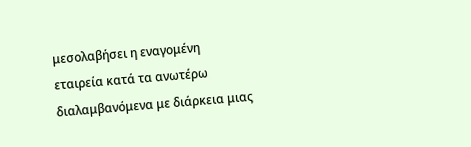μεσολαβήσει η εναγομένη εταιρεία κατά τα ανωτέρω διαλαμβανόμενα με διάρκεια μιας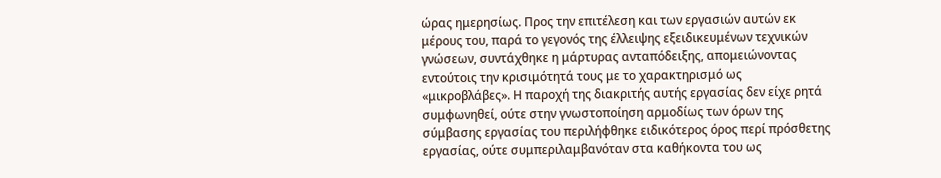ώρας ημερησίως. Προς την επιτέλεση και των εργασιών αυτών εκ μέρους του, παρά το γεγονός της έλλειψης εξειδικευμένων τεχνικών γνώσεων, συντάχθηκε η μάρτυρας ανταπόδειξης, απομειώνοντας εντούτοις την κρισιμότητά τους με το χαρακτηρισμό ως «μικροβλάβες». Η παροχή της διακριτής αυτής εργασίας δεν είχε ρητά συμφωνηθεί, ούτε στην γνωστοποίηση αρμοδίως των όρων της σύμβασης εργασίας του περιλήφθηκε ειδικότερος όρος περί πρόσθετης εργασίας, ούτε συμπεριλαμβανόταν στα καθήκοντα του ως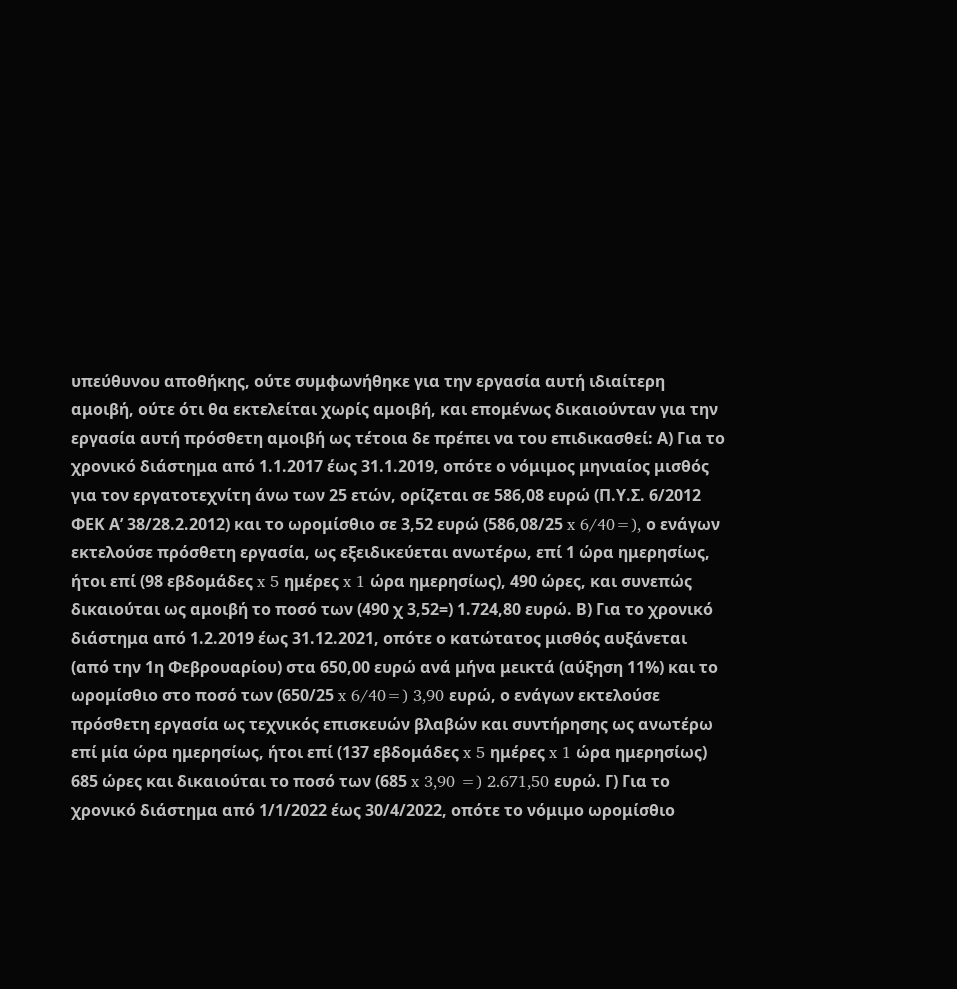υπεύθυνου αποθήκης, ούτε συμφωνήθηκε για την εργασία αυτή ιδιαίτερη αμοιβή, ούτε ότι θα εκτελείται χωρίς αμοιβή, και επομένως δικαιούνταν για την εργασία αυτή πρόσθετη αμοιβή ως τέτοια δε πρέπει να του επιδικασθεί: Α) Για το χρονικό διάστημα από 1.1.2017 έως 31.1.2019, οπότε ο νόμιμος μηνιαίος μισθός για τον εργατοτεχνίτη άνω των 25 ετών, ορίζεται σε 586,08 ευρώ (Π.Υ.Σ. 6/2012 ΦΕΚ Α’ 38/28.2.2012) και το ωρομίσθιο σε 3,52 ευρώ (586,08/25 x 6/40=), ο ενάγων εκτελούσε πρόσθετη εργασία, ως εξειδικεύεται ανωτέρω, επί 1 ώρα ημερησίως, ήτοι επί (98 εβδομάδες x 5 ημέρες x 1 ώρα ημερησίως), 490 ώρες, και συνεπώς δικαιούται ως αμοιβή το ποσό των (490 χ 3,52=) 1.724,80 ευρώ. Β) Για το χρονικό διάστημα από 1.2.2019 έως 31.12.2021, οπότε ο κατώτατος μισθός αυξάνεται (από την 1η Φεβρουαρίου) στα 650,00 ευρώ ανά μήνα μεικτά (αύξηση 11%) και το ωρομίσθιο στο ποσό των (650/25 x 6/40=) 3,90 ευρώ, ο ενάγων εκτελούσε πρόσθετη εργασία ως τεχνικός επισκευών βλαβών και συντήρησης ως ανωτέρω επί μία ώρα ημερησίως, ήτοι επί (137 εβδομάδες x 5 ημέρες x 1 ώρα ημερησίως) 685 ώρες και δικαιούται το ποσό των (685 x 3,90 =) 2.671,50 ευρώ. Γ) Για το χρονικό διάστημα από 1/1/2022 έως 30/4/2022, οπότε το νόμιμο ωρομίσθιο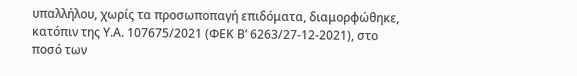υπαλλήλου, χωρίς τα προσωποπαγή επιδόματα, διαμορφώθηκε, κατόπιν της Υ.Α. 107675/2021 (ΦΕΚ Β’ 6263/27-12-2021), στο ποσό των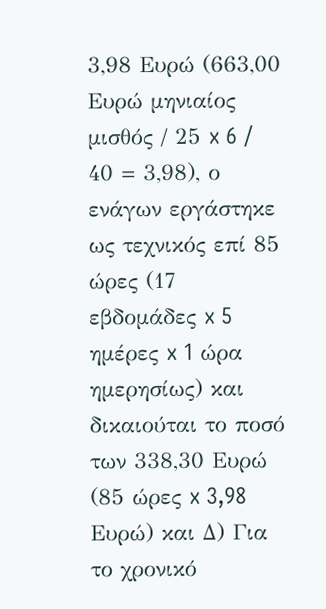3,98 Ευρώ (663,00 Ευρώ μηνιαίος μισθός / 25 x 6 / 40 = 3,98), ο ενάγων εργάστηκε ως τεχνικός επί 85 ώρες (17 εβδομάδες x 5 ημέρες x 1 ώρα ημερησίως) και δικαιούται το ποσό των 338,30 Ευρώ (85 ώρες x 3,98 Ευρώ) και Δ) Για το χρονικό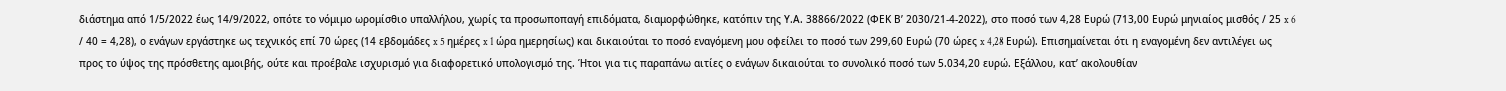διάστημα από 1/5/2022 έως 14/9/2022, οπότε το νόμιμο ωρομίσθιο υπαλλήλου, χωρίς τα προσωποπαγή επιδόματα, διαμορφώθηκε, κατόπιν της Υ.Α. 38866/2022 (ΦΕΚ Β’ 2030/21-4-2022), στο ποσό των 4,28 Ευρώ (713,00 Ευρώ μηνιαίος μισθός / 25 x 6 / 40 = 4,28), ο ενάγων εργάστηκε ως τεχνικός επί 70 ώρες (14 εβδομάδες x 5 ημέρες x 1 ώρα ημερησίως) και δικαιούται το ποσό εναγόμενη μου οφείλει το ποσό των 299,60 Ευρώ (70 ώρες x 4,28 Ευρώ). Επισημαίνεται ότι η εναγομένη δεν αντιλέγει ως προς το ύψος της πρόσθετης αμοιβής, ούτε και προέβαλε ισχυρισμό για διαφορετικό υπολογισμό της. Ήτοι για τις παραπάνω αιτίες ο ενάγων δικαιούται το συνολικό ποσό των 5.034,20 ευρώ. Εξάλλου, κατ’ ακολουθίαν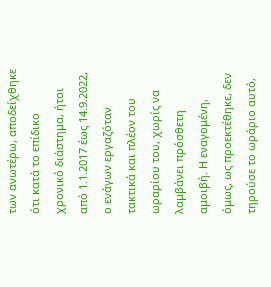των ανωτέρω, αποδείχθηκε ότι κατά το επίδικο χρονικό διάστημα, ήτοι από 1.1.2017 έως 14.9.2022, ο ενάγων εργαζόταν τακτικά και πλέον του ωραρίου του, χωρίς να λαμβάνει πρόσθετη αμοιβή. Η εναγομένη, όμως, ως προεκτέθηκε, δεν τηρούσε το ωράριο αυτό,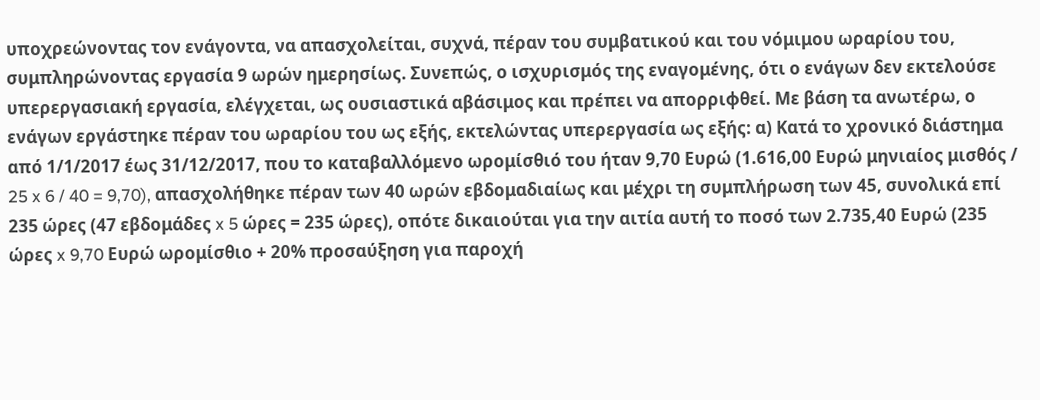υποχρεώνοντας τον ενάγοντα, να απασχολείται, συχνά, πέραν του συμβατικού και του νόμιμου ωραρίου του, συμπληρώνοντας εργασία 9 ωρών ημερησίως. Συνεπώς, ο ισχυρισμός της εναγομένης, ότι ο ενάγων δεν εκτελούσε υπερεργασιακή εργασία, ελέγχεται, ως ουσιαστικά αβάσιμος και πρέπει να απορριφθεί. Με βάση τα ανωτέρω, ο ενάγων εργάστηκε πέραν του ωραρίου του ως εξής, εκτελώντας υπερεργασία ως εξής: α) Κατά το χρονικό διάστημα από 1/1/2017 έως 31/12/2017, που το καταβαλλόμενο ωρομίσθιό του ήταν 9,70 Ευρώ (1.616,00 Ευρώ μηνιαίος μισθός / 25 x 6 / 40 = 9,70), απασχολήθηκε πέραν των 40 ωρών εβδομαδιαίως και μέχρι τη συμπλήρωση των 45, συνολικά επί 235 ώρες (47 εβδομάδες x 5 ώρες = 235 ώρες), οπότε δικαιούται για την αιτία αυτή το ποσό των 2.735,40 Ευρώ (235 ώρες x 9,70 Ευρώ ωρομίσθιο + 20% προσαύξηση για παροχή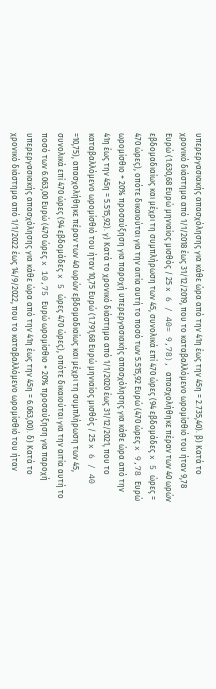υπερεργασιακής απασχόλησης για κάθε ώρα από την 41η έως την 45η = 2.735,40). β) Κατά το χρονικό διάστημα από 1/1/2018 έως 31/12/2019, που το καταβαλλόμενο ωρομίσθιό του ήταν 9,78 Ευρώ (1.630,68 Ευρώ μηνιαίος μισθός / 25 x 6 / 40= 9,78), απασχολήθηκε πέραν των 40 ωρών εβδομαδιαίως και μέχρι τη συμπλήρωση των 45, συνολικά επί 470 ώρες (94 εβδομάδες x 5 ώρες = 470 ώρες), οπότε δικαιούται για την αιτία αυτή το ποσό των 5.515,92 Ευρώ (470 ώρες x 9,78 Ευρώ ωρομίσθιο + 20% προσαύξηση για παροχή υπερεργασιακής απασχόλησης για κάθε ώρα από την 41η έως την 45η = 5.515,92). γ) Κατά το χρονικό διάστημα από 1/1/2020 έως 31/12/2021, που το καταβαλλόμενο ωρομίσθιό του ήταν 10,75 Ευρώ (1.791,68 Ευρώ μηνιαίος μισθός / 25 x 6 / 40 =10,75), απασχολήθηκε πέραν των 40 ωρών εβδομαδιαίως και μέχρι τη συμπλήρωση των 45, συνολικά επί 470 ώρες (94 εβδομάδες x 5 ώρες 470 ώρες), οπότε δικαιούται για την αιτία αυτή το ποσό των 6.063,00 Ευρώ (470 ώρες x 10,75 Ευρώ ωρομίσθιο + 20% προσαύξηση για παροχή υπερεργασιακής απασχόλησης για κάθε ώρα από την 41η έως την 45η = 6.063,00). δ) Κατά το χρονικό διάστημα από 1/1/2022 έως 14/9/2022, που το καταβαλλόμενο ωρομίσθιό του ήταν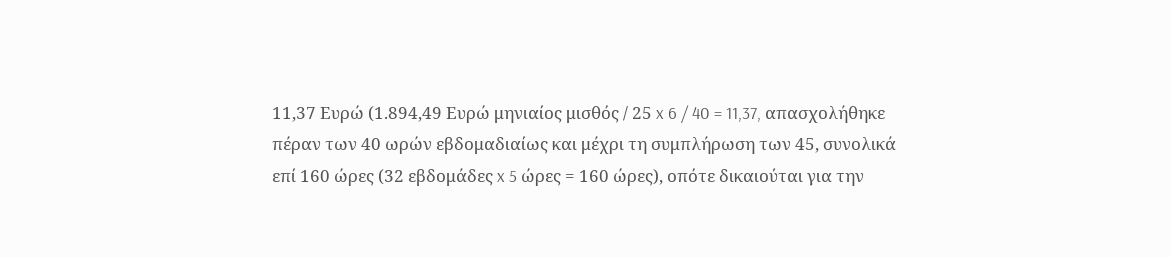11,37 Ευρώ (1.894,49 Ευρώ μηνιαίος μισθός / 25 x 6 / 40 = 11,37, απασχολήθηκε πέραν των 40 ωρών εβδομαδιαίως και μέχρι τη συμπλήρωση των 45, συνολικά επί 160 ώρες (32 εβδομάδες x 5 ώρες = 160 ώρες), οπότε δικαιούται για την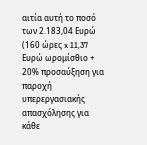αιτία αυτή το ποσό των 2.183,04 Ευρώ (160 ώρες x 11,37 Ευρώ ωρομίσθιο + 20% προσαύξηση για παροχή υπερεργασιακής απασχόλησης για κάθε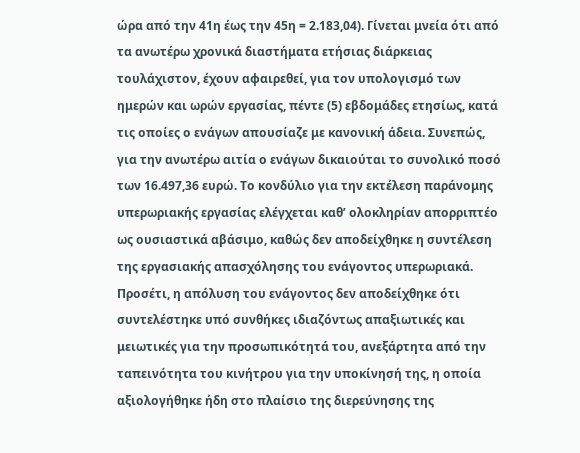ώρα από την 41η έως την 45η = 2.183,04). Γίνεται μνεία ότι από τα ανωτέρω χρονικά διαστήματα ετήσιας διάρκειας τουλάχιστον, έχουν αφαιρεθεί, για τον υπολογισμό των ημερών και ωρών εργασίας, πέντε (5) εβδομάδες ετησίως, κατά τις οποίες ο ενάγων απουσίαζε με κανονική άδεια. Συνεπώς, για την ανωτέρω αιτία ο ενάγων δικαιούται το συνολικό ποσό των 16.497,36 ευρώ. Το κονδύλιο για την εκτέλεση παράνομης υπερωριακής εργασίας ελέγχεται καθ’ ολοκληρίαν απορριπτέο ως ουσιαστικά αβάσιμο, καθώς δεν αποδείχθηκε η συντέλεση της εργασιακής απασχόλησης του ενάγοντος υπερωριακά. Προσέτι, η απόλυση του ενάγοντος δεν αποδείχθηκε ότι συντελέστηκε υπό συνθήκες ιδιαζόντως απαξιωτικές και μειωτικές για την προσωπικότητά του, ανεξάρτητα από την ταπεινότητα του κινήτρου για την υποκίνησή της, η οποία αξιολογήθηκε ήδη στο πλαίσιο της διερεύνησης της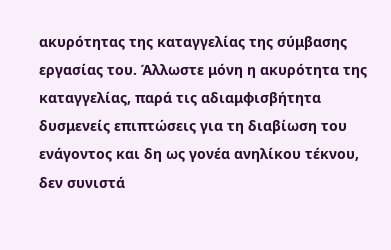ακυρότητας της καταγγελίας της σύμβασης εργασίας του. Άλλωστε μόνη η ακυρότητα της καταγγελίας, παρά τις αδιαμφισβήτητα δυσμενείς επιπτώσεις για τη διαβίωση του ενάγοντος και δη ως γονέα ανηλίκου τέκνου, δεν συνιστά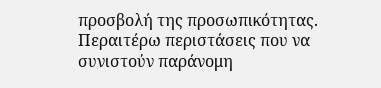προσβολή της προσωπικότητας. Περαιτέρω περιστάσεις που να συνιστούν παράνομη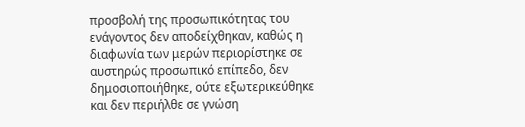προσβολή της προσωπικότητας του ενάγοντος δεν αποδείχθηκαν, καθώς η διαφωνία των μερών περιορίστηκε σε αυστηρώς προσωπικό επίπεδο, δεν δημοσιοποιήθηκε, ούτε εξωτερικεύθηκε και δεν περιήλθε σε γνώση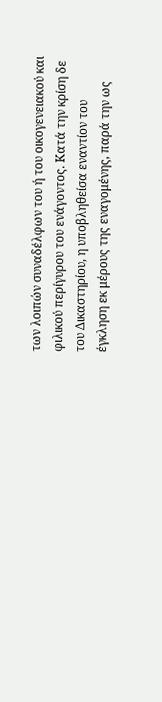των λοιπών συναδέλφων του ή του οικογενειακού και φιλικού περίγυρου του ενάγοντος. Κατά την κρίση δε του Δικαστηρίου, η υποβληθείσα εναντίον του έγκληση εκ μέρους της εναγομένης, παρά την ως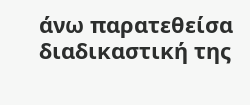άνω παρατεθείσα διαδικαστική της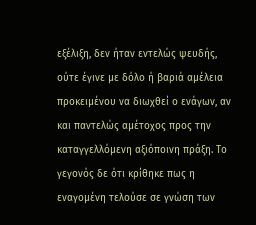εξέλιξη, δεν ήταν εντελώς ψευδής, ούτε έγινε με δόλο ή βαριά αμέλεια προκειμένου να διωχθεί ο ενάγων, αν και παντελώς αμέτοχος προς την καταγγελλόμενη αξιόποινη πράξη. Το γεγονός δε ότι κρίθηκε πως η εναγομένη τελούσε σε γνώση των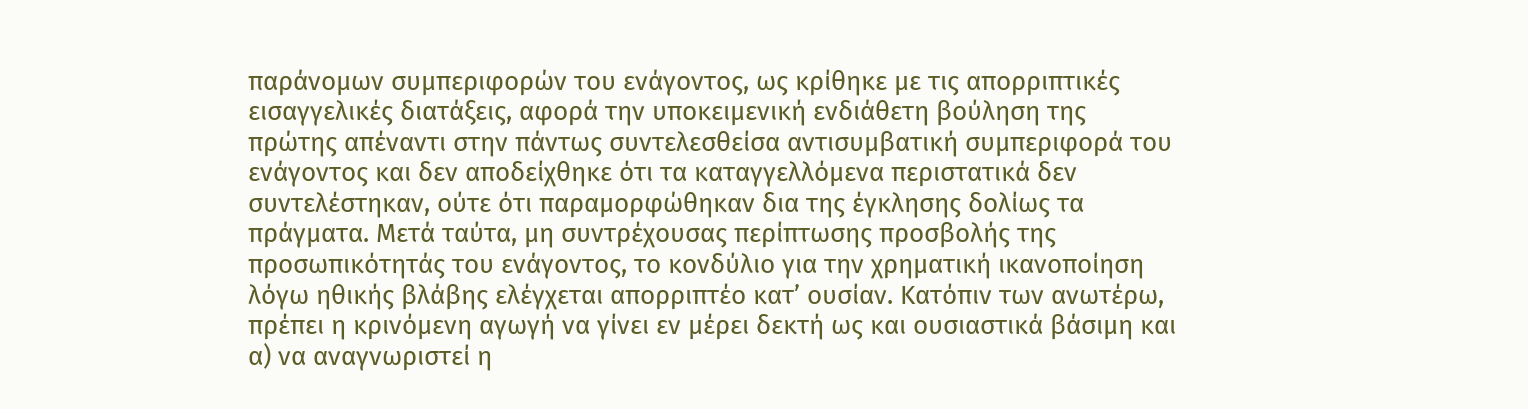παράνομων συμπεριφορών του ενάγοντος, ως κρίθηκε με τις απορριπτικές εισαγγελικές διατάξεις, αφορά την υποκειμενική ενδιάθετη βούληση της πρώτης απέναντι στην πάντως συντελεσθείσα αντισυμβατική συμπεριφορά του ενάγοντος και δεν αποδείχθηκε ότι τα καταγγελλόμενα περιστατικά δεν συντελέστηκαν, ούτε ότι παραμορφώθηκαν δια της έγκλησης δολίως τα πράγματα. Μετά ταύτα, μη συντρέχουσας περίπτωσης προσβολής της προσωπικότητάς του ενάγοντος, το κονδύλιο για την χρηματική ικανοποίηση λόγω ηθικής βλάβης ελέγχεται απορριπτέο κατ’ ουσίαν. Κατόπιν των ανωτέρω, πρέπει η κρινόμενη αγωγή να γίνει εν μέρει δεκτή ως και ουσιαστικά βάσιμη και α) να αναγνωριστεί η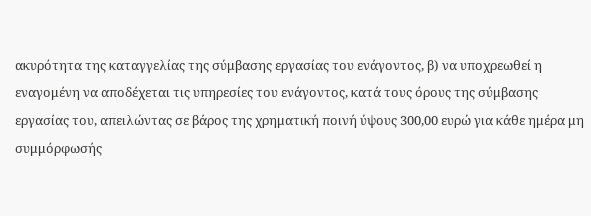ακυρότητα της καταγγελίας της σύμβασης εργασίας του ενάγοντος, β) να υποχρεωθεί η εναγομένη να αποδέχεται τις υπηρεσίες του ενάγοντος, κατά τους όρους της σύμβασης εργασίας του, απειλώντας σε βάρος της χρηματική ποινή ύψους 300,00 ευρώ για κάθε ημέρα μη συμμόρφωσής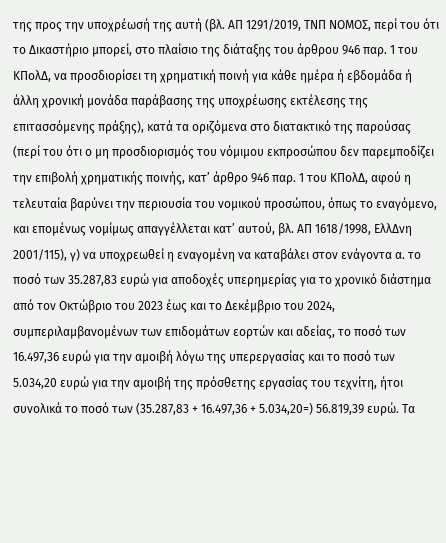της προς την υποχρέωσή της αυτή (βλ. ΑΠ 1291/2019, ΤΝΠ ΝΟΜΟΣ, περί του ότι το Δικαστήριο μπορεί, στο πλαίσιο της διάταξης του άρθρου 946 παρ. 1 του ΚΠολΔ, να προσδιορίσει τη χρηματική ποινή για κάθε ημέρα ή εβδομάδα ή άλλη χρονική μονάδα παράβασης της υποχρέωσης εκτέλεσης της επιτασσόμενης πράξης), κατά τα οριζόμενα στο διατακτικό της παρούσας (περί του ότι ο μη προσδιορισμός του νόμιμου εκπροσώπου δεν παρεμποδίζει την επιβολή χρηματικής ποινής, κατ’ άρθρο 946 παρ. 1 του ΚΠολΔ, αφού η τελευταία βαρύνει την περιουσία του νομικού προσώπου, όπως το εναγόμενο, και επομένως νομίμως απαγγέλλεται κατ’ αυτού, βλ. ΑΠ 1618/1998, ΕλλΔνη 2001/115), γ) να υποχρεωθεί η εναγομένη να καταβάλει στον ενάγοντα α. το ποσό των 35.287,83 ευρώ για αποδοχές υπερημερίας για το χρονικό διάστημα από τον Οκτώβριο του 2023 έως και το Δεκέμβριο του 2024, συμπεριλαμβανομένων των επιδομάτων εορτών και αδείας, το ποσό των 16.497,36 ευρώ για την αμοιβή λόγω της υπερεργασίας και το ποσό των 5.034,20 ευρώ για την αμοιβή της πρόσθετης εργασίας του τεχνίτη, ήτοι συνολικά το ποσό των (35.287,83 + 16.497,36 + 5.034,20=) 56.819,39 ευρώ. Τα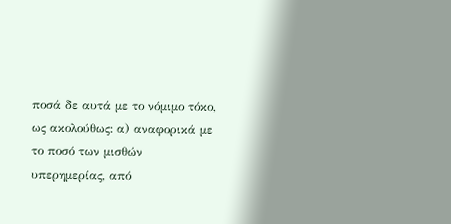ποσά δε αυτά με το νόμιμο τόκο, ως ακολούθως: α) αναφορικά με το ποσό των μισθών υπερημερίας, από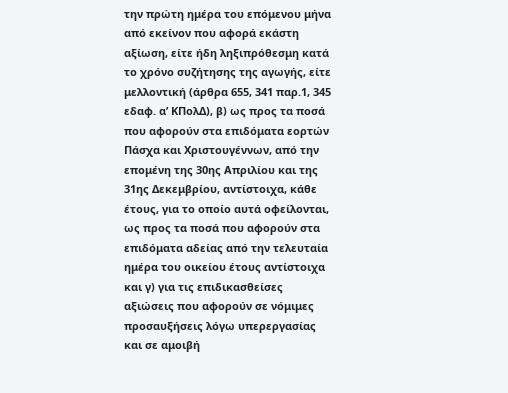την πρώτη ημέρα του επόμενου μήνα από εκείνον που αφορά εκάστη αξίωση, είτε ήδη ληξιπρόθεσμη κατά το χρόνο συζήτησης της αγωγής, είτε μελλοντική (άρθρα 655, 341 παρ.1, 345 εδαφ. α’ ΚΠολΔ), β) ως προς τα ποσά που αφορούν στα επιδόματα εορτών Πάσχα και Χριστουγέννων, από την επομένη της 30ης Απριλίου και της 31ης Δεκεμβρίου, αντίστοιχα, κάθε έτους, για το οποίο αυτά οφείλονται, ως προς τα ποσά που αφορούν στα επιδόματα αδείας από την τελευταία ημέρα του οικείου έτους αντίστοιχα και γ) για τις επιδικασθείσες αξιώσεις που αφορούν σε νόμιμες προσαυξήσεις λόγω υπερεργασίας και σε αμοιβή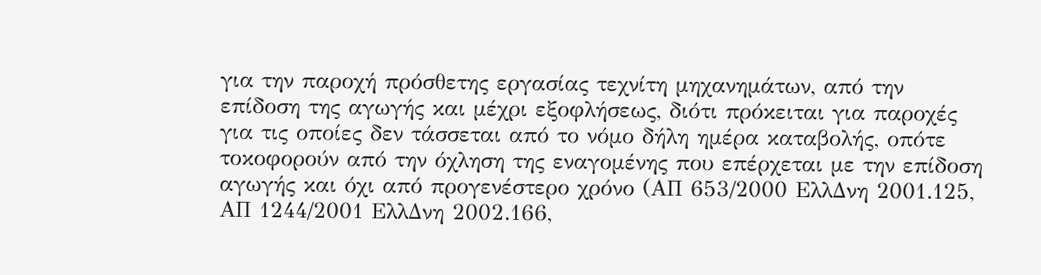για την παροχή πρόσθετης εργασίας τεχνίτη μηχανημάτων, από την επίδοση της αγωγής και μέχρι εξοφλήσεως, διότι πρόκειται για παροχές για τις οποίες δεν τάσσεται από το νόμο δήλη ημέρα καταβολής, οπότε τοκοφορούν από την όχληση της εναγομένης που επέρχεται με την επίδοση αγωγής και όχι από προγενέστερο χρόνο (ΑΠ 653/2000 ΕλλΔνη 2001.125, ΑΠ 1244/2001 ΕλλΔνη 2002.166,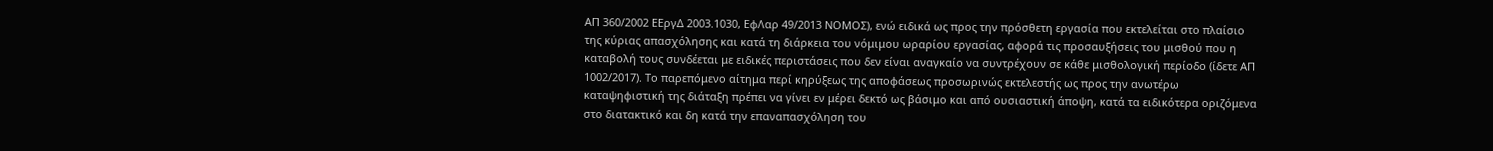ΑΠ 360/2002 ΕΕργΔ 2003.1030, ΕφΛαρ 49/2013 ΝΟΜΟΣ), ενώ ειδικά ως προς την πρόσθετη εργασία που εκτελείται στο πλαίσιο της κύριας απασχόλησης και κατά τη διάρκεια του νόμιμου ωραρίου εργασίας, αφορά τις προσαυξήσεις του μισθού που η καταβολή τους συνδέεται με ειδικές περιστάσεις που δεν είναι αναγκαίο να συντρέχουν σε κάθε μισθολογική περίοδο (ίδετε ΑΠ 1002/2017). Το παρεπόμενο αίτημα περί κηρύξεως της αποφάσεως προσωρινώς εκτελεστής ως προς την ανωτέρω καταψηφιστική της διάταξη πρέπει να γίνει εν μέρει δεκτό ως βάσιμο και από ουσιαστική άποψη, κατά τα ειδικότερα οριζόμενα στο διατακτικό και δη κατά την επαναπασχόληση του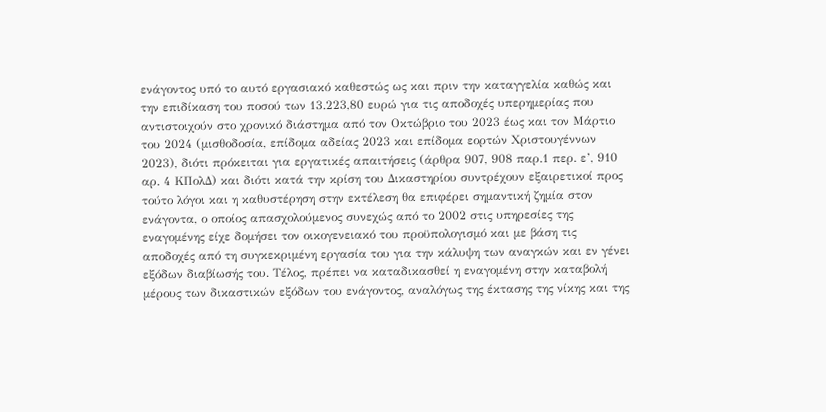ενάγοντος υπό το αυτό εργασιακό καθεστώς ως και πριν την καταγγελία καθώς και την επιδίκαση του ποσού των 13.223,80 ευρώ για τις αποδοχές υπερημερίας που αντιστοιχούν στο χρονικό διάστημα από τον Οκτώβριο του 2023 έως και τον Μάρτιο του 2024 (μισθοδοσία, επίδομα αδείας 2023 και επίδομα εορτών Χριστουγέννων 2023), διότι πρόκειται για εργατικές απαιτήσεις (άρθρα 907, 908 παρ.1 περ. ε’, 910 αρ. 4 ΚΠολΔ) και διότι κατά την κρίση του Δικαστηρίου συντρέχουν εξαιρετικοί προς τούτο λόγοι και η καθυστέρηση στην εκτέλεση θα επιφέρει σημαντική ζημία στον ενάγοντα, ο οποίος απασχολούμενος συνεχώς από το 2002 στις υπηρεσίες της εναγομένης είχε δομήσει τον οικογενειακό του προϋπολογισμό και με βάση τις αποδοχές από τη συγκεκριμένη εργασία του για την κάλυψη των αναγκών και εν γένει εξόδων διαβίωσής του. Τέλος, πρέπει να καταδικασθεί η εναγομένη στην καταβολή μέρους των δικαστικών εξόδων του ενάγοντος, αναλόγως της έκτασης της νίκης και της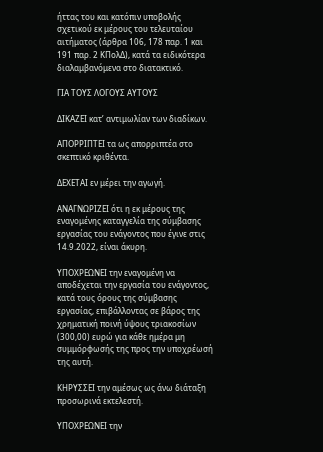ήττας του και κατόπιν υποβολής σχετικού εκ μέρους του τελευταίου αιτήματος (άρθρα 106, 178 παρ. 1 και 191 παρ. 2 ΚΠολΔ), κατά τα ειδικότερα διαλαμβανόμενα στο διατακτικό.

ΓΙΑ ΤΟΥΣ ΛΟΓΟΥΣ ΑΥΤΟΥΣ

ΔΙΚΑΖΕΙ κατ’ αντιμωλίαν των διαδίκων.

ΑΠΟΡΡΙΠΤΕΙ τα ως απορριπτέα στο σκεπτικό κριθέντα.

ΔΕΧΕΤΑΙ εν μέρει την αγωγή.

ΑΝΑΓΝΩΡΙΖΕΙ ότι η εκ μέρους της εναγομένης καταγγελία της σύμβασης εργασίας του ενάγοντος που έγινε στις 14.9.2022, είναι άκυρη.

ΥΠΟΧΡΕΩΝΕΙ την εναγομένη να αποδέχεται την εργασία του ενάγοντος, κατά τους όρους της σύμβασης εργασίας, επιβάλλοντας σε βάρος της χρηματική ποινή ύψους τριακοσίων (300,00) ευρώ για κάθε ημέρα μη συμμόρφωσής της προς την υποχρέωσή της αυτή.

ΚΗΡΥΣΣΕΙ την αμέσως ως άνω διάταξη προσωρινά εκτελεστή.

ΥΠΟΧΡΕΩΝΕΙ την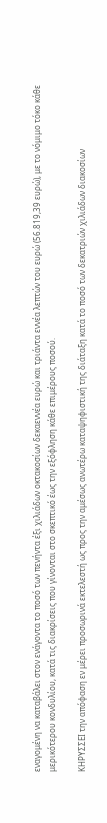εναγομένη να καταβάλει στον ενάγοντα το ποσό των πενήντα έξι χιλιάδων οκτακοσίων δεκαεννέα ευρώ και τριάντα εννέα λεπτών του ευρώ (56.819,39 ευρώ), με το νόμιμο τόκο κάθε μερικότερου κονδυλίου, κατά τις διακρίσεις που γίνονται στο σκεπτικό έως την εξόφληση κάθε επιμέρους ποσού.

ΚΗΡΥΣΣΕΙ την απόφαση εν μέρει προσωρινά εκτελεστή ως προς την αμέσως ανωτέρω καταψηφιστική της διάταξη κατά το ποσό των δεκατριών χιλιάδων διακοσίων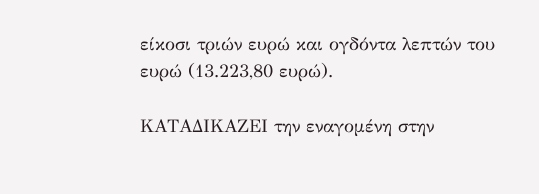είκοσι τριών ευρώ και ογδόντα λεπτών του ευρώ (13.223,80 ευρώ).

ΚΑΤΑΔΙΚΑΖΕΙ την εναγομένη στην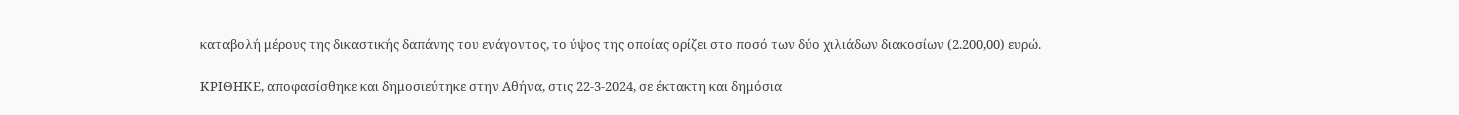καταβολή μέρους της δικαστικής δαπάνης του ενάγοντος, το ύψος της οποίας ορίζει στο ποσό των δύο χιλιάδων διακοσίων (2.200,00) ευρώ.

ΚΡΙΘΗΚΕ, αποφασίσθηκε και δημοσιεύτηκε στην Αθήνα, στις 22-3-2024, σε έκτακτη και δημόσια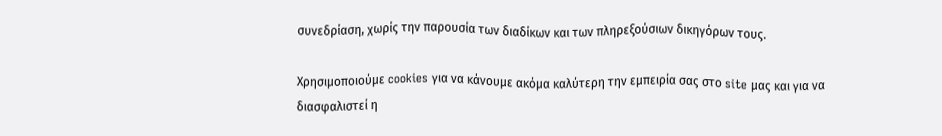συνεδρίαση, χωρίς την παρουσία των διαδίκων και των πληρεξούσιων δικηγόρων τους.

Χρησιμοποιούμε cookies για να κάνουμε ακόμα καλύτερη την εμπειρία σας στο site μας και για να διασφαλιστεί η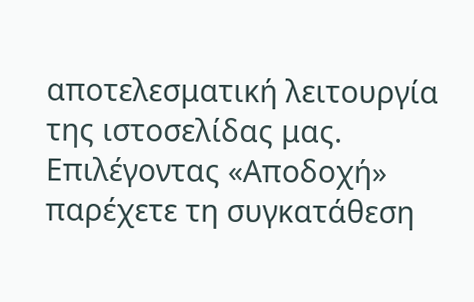αποτελεσματική λειτουργία της ιστοσελίδας μας. Επιλέγοντας «Αποδοχή» παρέχετε τη συγκατάθεση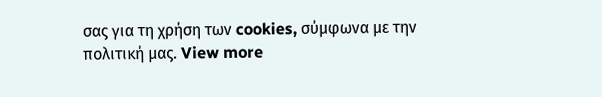σας για τη χρήση των cookies, σύμφωνα με την πολιτική μας. View more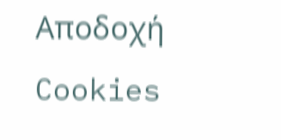Αποδοχή Cookies